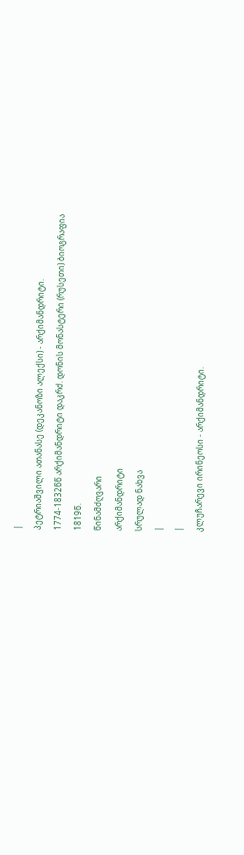|
პეტრიაშვილი ათანასე (დეკანოზი ალექსი) - არქიმანდრიტი.
1774-1832წწ არქიმანდრიტი დაკრძ. დონის მონასტერი (რუსეთი) ბიოგრაფია
1819წ.
წინამძღვარი
არქიმანდრიტი
სრულად ნახვა
|
|
კლუჩარევი ირინეოსი - არქიმანდრიტი.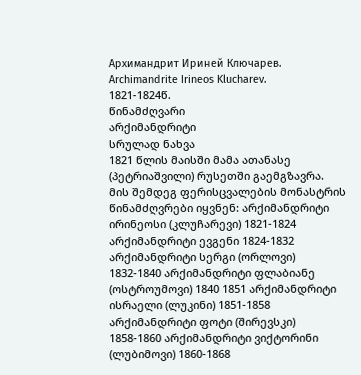Архимандрит Ириней Ключарев. Archimandrite Irineos Klucharev.
1821-1824წ.
წინამძღვარი
არქიმანდრიტი
სრულად ნახვა
1821 წლის მაისში მამა ათანასე (პეტრიაშვილი) რუსეთში გაემგზავრა. მის შემდეგ ფერისცვალების მონასტრის წინამძღვრები იყვნენ: არქიმანდრიტი ირინეოსი (კლუჩარევი) 1821-1824 არქიმანდრიტი ევგენი 1824-1832 არქიმანდრიტი სერგი (ორლოვი) 1832-1840 არქიმანდრიტი ფლაბიანე (ოსტროუმოვი) 1840 1851 არქიმანდრიტი ისრაელი (ლუკინი) 1851-1858 არქიმანდრიტი ფოტი (შირევსკი) 1858-1860 არქიმანდრიტი ვიქტორინი (ლუბიმოვი) 1860-1868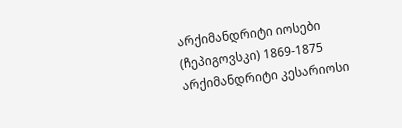არქიმანდრიტი იოსები (ჩეპიგოვსკი) 1869-1875 არქიმანდრიტი კესარიოსი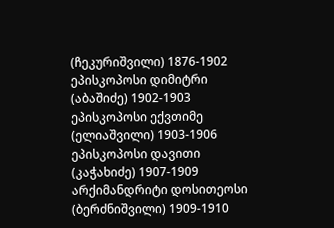(ჩეკურიშვილი) 1876-1902 ეპისკოპოსი დიმიტრი (აბაშიძე) 1902-1903 ეპისკოპოსი ექვთიმე (ელიაშვილი) 1903-1906 ეპისკოპოსი დავითი (კაჭახიძე) 1907-1909 არქიმანდრიტი დოსითეოსი (ბერძნიშვილი) 1909-1910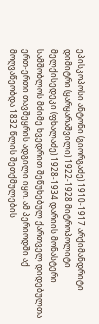ეპისკოპოსი ანტონი (გიორგაძე) 1910-1917 არქიმანდრიტი დიმიტრი (ყარყარაშვილი) 1922-1928 მიტროპოლიტი მელქისედეკი (ფხალაძე) 1928-1934 დარიის მონასტერი სამშობლოს მძიმე ხვედრით შეწუხებულ ქართველ დიდებულთა ერთ-ერთი თავშეყრის ადგილი იყო. ამ პერიოდში აქ მოღვაწეობდა 1832 წლის შეთქმულების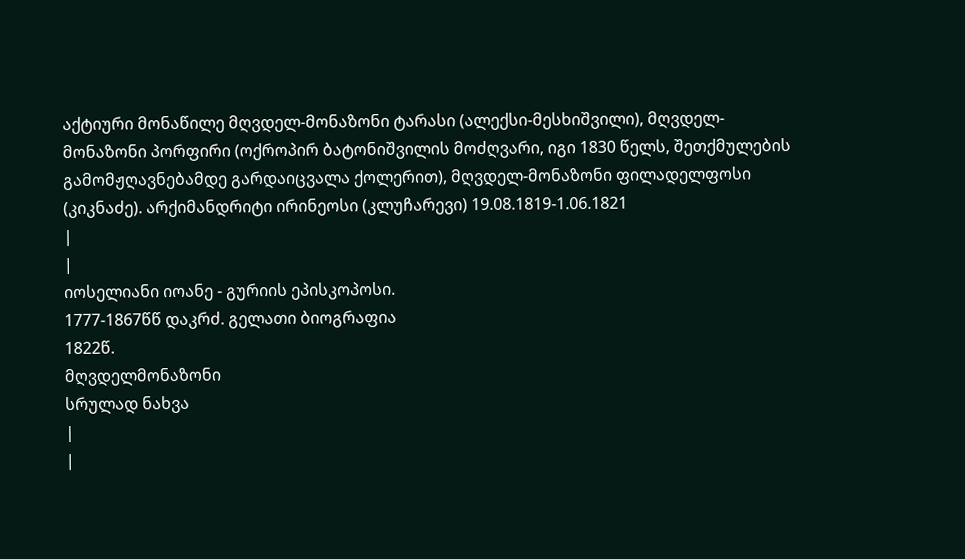აქტიური მონაწილე მღვდელ-მონაზონი ტარასი (ალექსი-მესხიშვილი), მღვდელ-მონაზონი პორფირი (ოქროპირ ბატონიშვილის მოძღვარი, იგი 1830 წელს, შეთქმულების გამომჟღავნებამდე გარდაიცვალა ქოლერით), მღვდელ-მონაზონი ფილადელფოსი (კიკნაძე). არქიმანდრიტი ირინეოსი (კლუჩარევი) 19.08.1819-1.06.1821
|
|
იოსელიანი იოანე - გურიის ეპისკოპოსი.
1777-1867წწ დაკრძ. გელათი ბიოგრაფია
1822წ.
მღვდელმონაზონი
სრულად ნახვა
|
|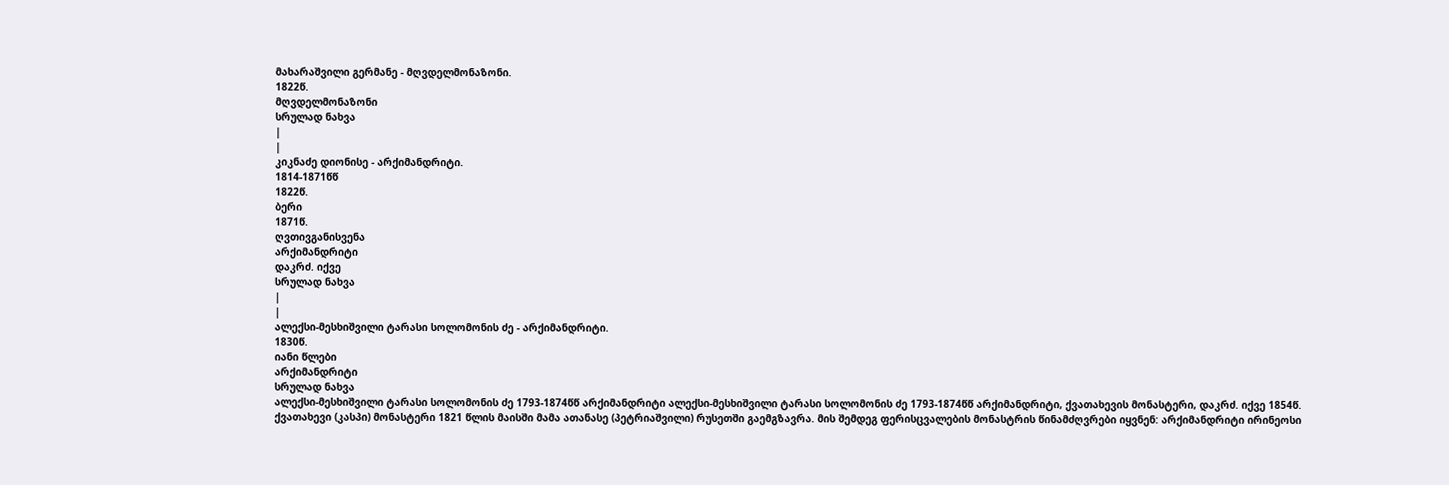მახარაშვილი გერმანე - მღვდელმონაზონი.
1822წ.
მღვდელმონაზონი
სრულად ნახვა
|
|
კიკნაძე დიონისე - არქიმანდრიტი.
1814-1871წწ
1822წ.
ბერი
1871წ.
ღვთივგანისვენა
არქიმანდრიტი
დაკრძ. იქვე
სრულად ნახვა
|
|
ალექსი-მესხიშვილი ტარასი სოლომონის ძე - არქიმანდრიტი.
1830წ.
იანი წლები
არქიმანდრიტი
სრულად ნახვა
ალექსი-მესხიშვილი ტარასი სოლომონის ძე 1793-1874წწ არქიმანდრიტი ალექსი-მესხიშვილი ტარასი სოლომონის ძე 1793-1874წწ არქიმანდრიტი, ქვათახევის მონასტერი, დაკრძ. იქვე 1854წ. ქვათახევი (კასპი) მონასტერი 1821 წლის მაისში მამა ათანასე (პეტრიაშვილი) რუსეთში გაემგზავრა. მის შემდეგ ფერისცვალების მონასტრის წინამძღვრები იყვნენ: არქიმანდრიტი ირინეოსი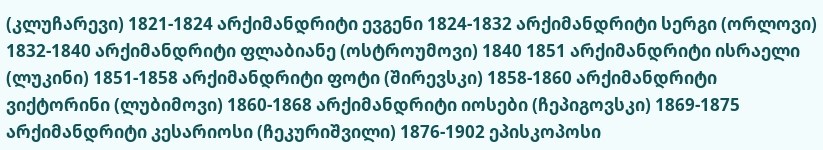(კლუჩარევი) 1821-1824 არქიმანდრიტი ევგენი 1824-1832 არქიმანდრიტი სერგი (ორლოვი) 1832-1840 არქიმანდრიტი ფლაბიანე (ოსტროუმოვი) 1840 1851 არქიმანდრიტი ისრაელი (ლუკინი) 1851-1858 არქიმანდრიტი ფოტი (შირევსკი) 1858-1860 არქიმანდრიტი ვიქტორინი (ლუბიმოვი) 1860-1868 არქიმანდრიტი იოსები (ჩეპიგოვსკი) 1869-1875 არქიმანდრიტი კესარიოსი (ჩეკურიშვილი) 1876-1902 ეპისკოპოსი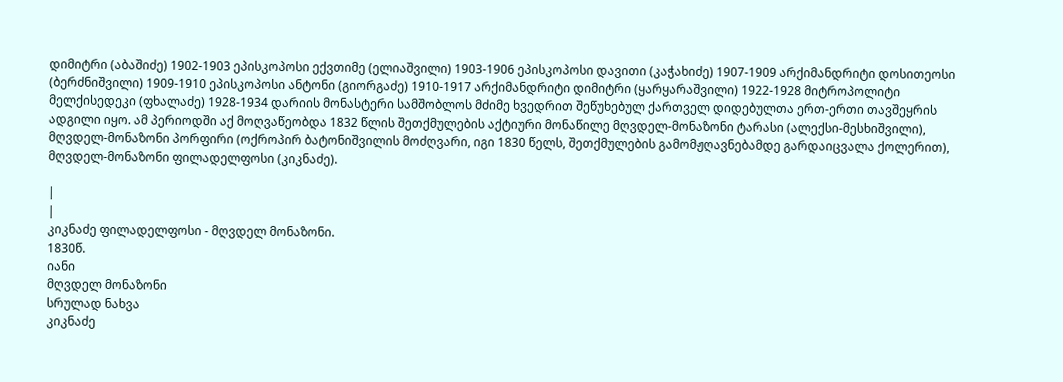დიმიტრი (აბაშიძე) 1902-1903 ეპისკოპოსი ექვთიმე (ელიაშვილი) 1903-1906 ეპისკოპოსი დავითი (კაჭახიძე) 1907-1909 არქიმანდრიტი დოსითეოსი (ბერძნიშვილი) 1909-1910 ეპისკოპოსი ანტონი (გიორგაძე) 1910-1917 არქიმანდრიტი დიმიტრი (ყარყარაშვილი) 1922-1928 მიტროპოლიტი მელქისედეკი (ფხალაძე) 1928-1934 დარიის მონასტერი სამშობლოს მძიმე ხვედრით შეწუხებულ ქართველ დიდებულთა ერთ-ერთი თავშეყრის ადგილი იყო. ამ პერიოდში აქ მოღვაწეობდა 1832 წლის შეთქმულების აქტიური მონაწილე მღვდელ-მონაზონი ტარასი (ალექსი-მესხიშვილი), მღვდელ-მონაზონი პორფირი (ოქროპირ ბატონიშვილის მოძღვარი, იგი 1830 წელს, შეთქმულების გამომჟღავნებამდე გარდაიცვალა ქოლერით), მღვდელ-მონაზონი ფილადელფოსი (კიკნაძე).

|
|
კიკნაძე ფილადელფოსი - მღვდელ მონაზონი.
1830წ.
იანი
მღვდელ მონაზონი
სრულად ნახვა
კიკნაძე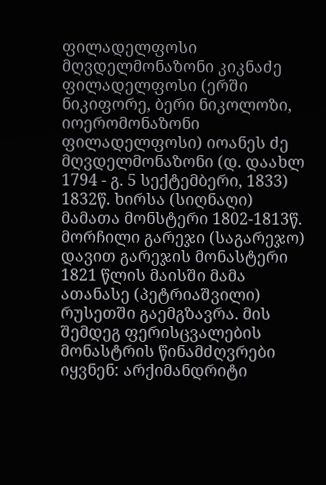ფილადელფოსი მღვდელმონაზონი კიკნაძე ფილადელფოსი (ერში ნიკიფორე, ბერი ნიკოლოზი, იოერომონაზონი ფილადელფოსი) იოანეს ძე მღვდელმონაზონი (დ. დაახლ 1794 - გ. 5 სექტემბერი, 1833) 1832წ. ხირსა (სიღნაღი) მამათა მონსტერი 1802-1813წ. მორჩილი გარეჯი (საგარეჯო) დავით გარეჯის მონასტერი 1821 წლის მაისში მამა ათანასე (პეტრიაშვილი) რუსეთში გაემგზავრა. მის შემდეგ ფერისცვალების მონასტრის წინამძღვრები იყვნენ: არქიმანდრიტი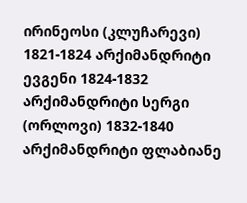ირინეოსი (კლუჩარევი) 1821-1824 არქიმანდრიტი ევგენი 1824-1832 არქიმანდრიტი სერგი (ორლოვი) 1832-1840 არქიმანდრიტი ფლაბიანე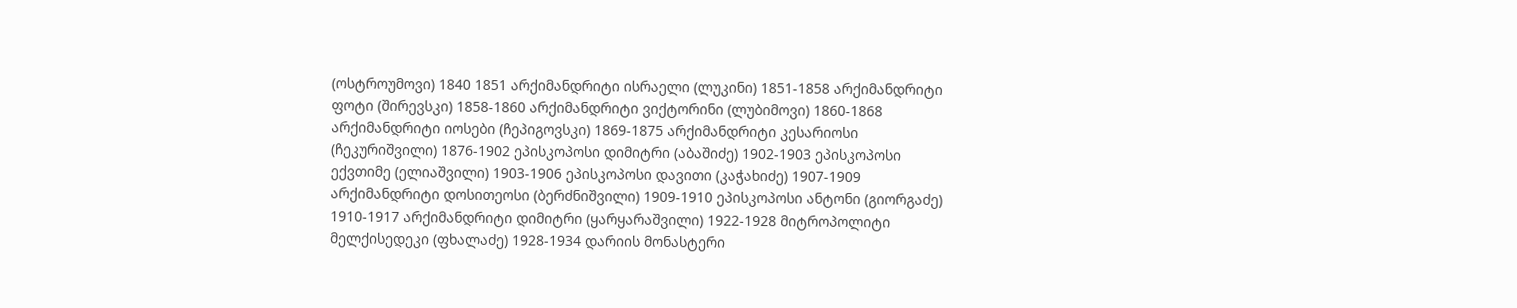(ოსტროუმოვი) 1840 1851 არქიმანდრიტი ისრაელი (ლუკინი) 1851-1858 არქიმანდრიტი ფოტი (შირევსკი) 1858-1860 არქიმანდრიტი ვიქტორინი (ლუბიმოვი) 1860-1868 არქიმანდრიტი იოსები (ჩეპიგოვსკი) 1869-1875 არქიმანდრიტი კესარიოსი (ჩეკურიშვილი) 1876-1902 ეპისკოპოსი დიმიტრი (აბაშიძე) 1902-1903 ეპისკოპოსი ექვთიმე (ელიაშვილი) 1903-1906 ეპისკოპოსი დავითი (კაჭახიძე) 1907-1909 არქიმანდრიტი დოსითეოსი (ბერძნიშვილი) 1909-1910 ეპისკოპოსი ანტონი (გიორგაძე) 1910-1917 არქიმანდრიტი დიმიტრი (ყარყარაშვილი) 1922-1928 მიტროპოლიტი მელქისედეკი (ფხალაძე) 1928-1934 დარიის მონასტერი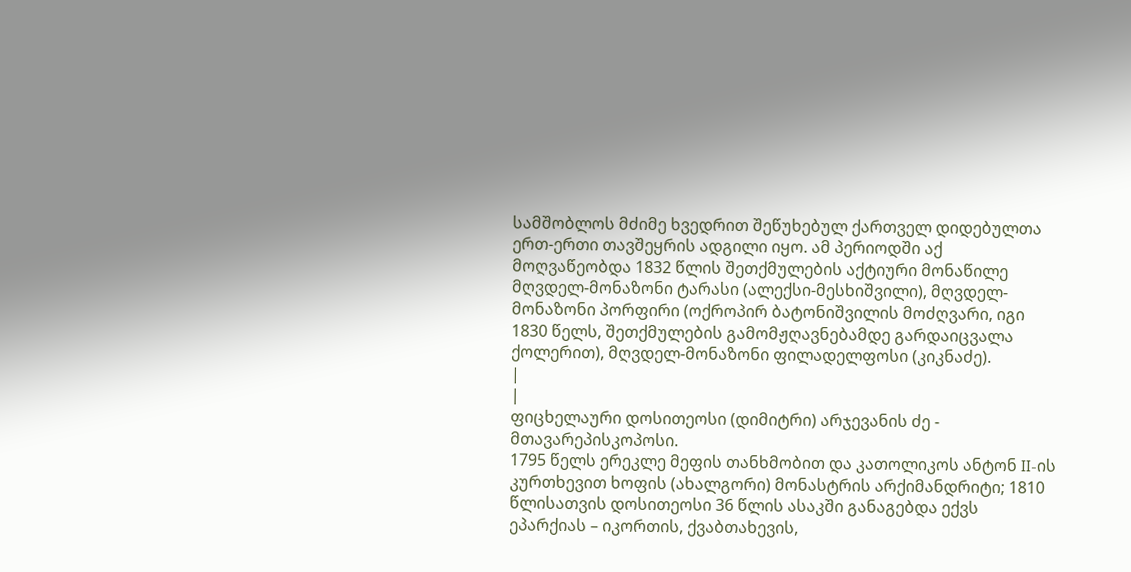სამშობლოს მძიმე ხვედრით შეწუხებულ ქართველ დიდებულთა ერთ-ერთი თავშეყრის ადგილი იყო. ამ პერიოდში აქ მოღვაწეობდა 1832 წლის შეთქმულების აქტიური მონაწილე მღვდელ-მონაზონი ტარასი (ალექსი-მესხიშვილი), მღვდელ-მონაზონი პორფირი (ოქროპირ ბატონიშვილის მოძღვარი, იგი 1830 წელს, შეთქმულების გამომჟღავნებამდე გარდაიცვალა ქოლერით), მღვდელ-მონაზონი ფილადელფოსი (კიკნაძე).
|
|
ფიცხელაური დოსითეოსი (დიმიტრი) არჯევანის ძე - მთავარეპისკოპოსი.
1795 წელს ერეკლე მეფის თანხმობით და კათოლიკოს ანტონ II-ის კურთხევით ხოფის (ახალგორი) მონასტრის არქიმანდრიტი; 1810 წლისათვის დოსითეოსი 36 წლის ასაკში განაგებდა ექვს ეპარქიას – იკორთის, ქვაბთახევის,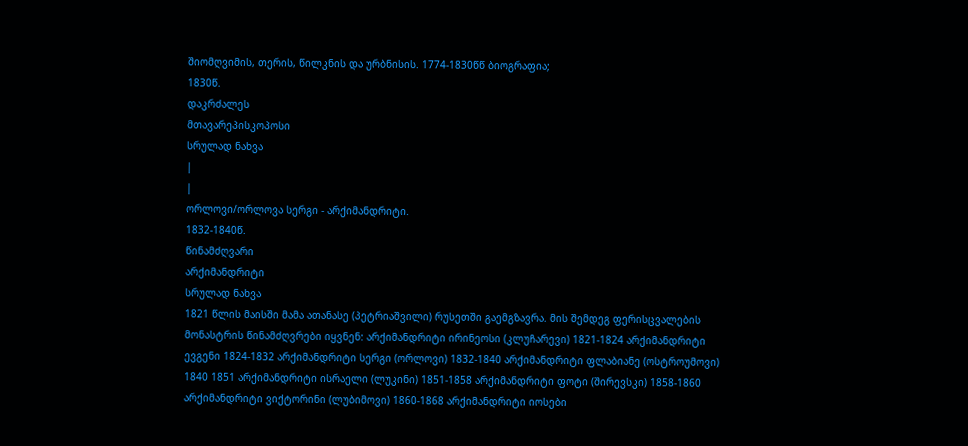შიომღვიმის, თერის, წილკნის და ურბნისის. 1774-1830წწ ბიოგრაფია;
1830წ.
დაკრძალეს
მთავარეპისკოპოსი
სრულად ნახვა
|
|
ორლოვი/ორლოვა სერგი - არქიმანდრიტი.
1832-1840წ.
წინამძღვარი
არქიმანდრიტი
სრულად ნახვა
1821 წლის მაისში მამა ათანასე (პეტრიაშვილი) რუსეთში გაემგზავრა. მის შემდეგ ფერისცვალების მონასტრის წინამძღვრები იყვნენ: არქიმანდრიტი ირინეოსი (კლუჩარევი) 1821-1824 არქიმანდრიტი ევგენი 1824-1832 არქიმანდრიტი სერგი (ორლოვი) 1832-1840 არქიმანდრიტი ფლაბიანე (ოსტროუმოვი) 1840 1851 არქიმანდრიტი ისრაელი (ლუკინი) 1851-1858 არქიმანდრიტი ფოტი (შირევსკი) 1858-1860 არქიმანდრიტი ვიქტორინი (ლუბიმოვი) 1860-1868 არქიმანდრიტი იოსები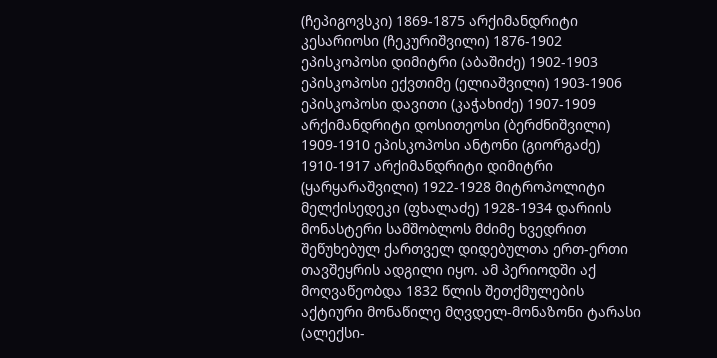(ჩეპიგოვსკი) 1869-1875 არქიმანდრიტი კესარიოსი (ჩეკურიშვილი) 1876-1902 ეპისკოპოსი დიმიტრი (აბაშიძე) 1902-1903 ეპისკოპოსი ექვთიმე (ელიაშვილი) 1903-1906 ეპისკოპოსი დავითი (კაჭახიძე) 1907-1909 არქიმანდრიტი დოსითეოსი (ბერძნიშვილი) 1909-1910 ეპისკოპოსი ანტონი (გიორგაძე) 1910-1917 არქიმანდრიტი დიმიტრი (ყარყარაშვილი) 1922-1928 მიტროპოლიტი მელქისედეკი (ფხალაძე) 1928-1934 დარიის მონასტერი სამშობლოს მძიმე ხვედრით შეწუხებულ ქართველ დიდებულთა ერთ-ერთი თავშეყრის ადგილი იყო. ამ პერიოდში აქ მოღვაწეობდა 1832 წლის შეთქმულების აქტიური მონაწილე მღვდელ-მონაზონი ტარასი (ალექსი-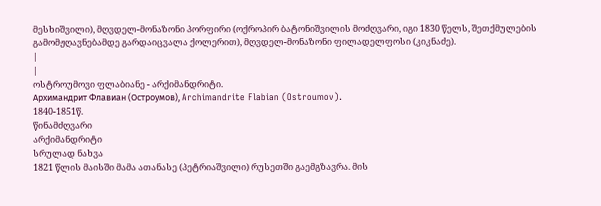მესხიშვილი), მღვდელ-მონაზონი პორფირი (ოქროპირ ბატონიშვილის მოძღვარი, იგი 1830 წელს, შეთქმულების გამომჟღავნებამდე გარდაიცვალა ქოლერით), მღვდელ-მონაზონი ფილადელფოსი (კიკნაძე).
|
|
ოსტროუმოვი ფლაბიანე - არქიმანდრიტი.
Архимандрит Флавиан (Остроумов), Archimandrite Flabian (Ostroumov).
1840-1851წ.
წინამძღვარი
არქიმანდრიტი
სრულად ნახვა
1821 წლის მაისში მამა ათანასე (პეტრიაშვილი) რუსეთში გაემგზავრა. მის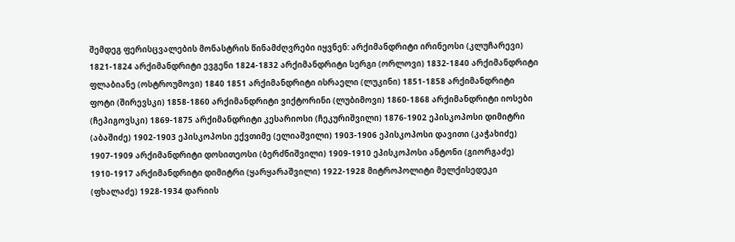შემდეგ ფერისცვალების მონასტრის წინამძღვრები იყვნენ: არქიმანდრიტი ირინეოსი (კლუჩარევი) 1821-1824 არქიმანდრიტი ევგენი 1824-1832 არქიმანდრიტი სერგი (ორლოვი) 1832-1840 არქიმანდრიტი ფლაბიანე (ოსტროუმოვი) 1840 1851 არქიმანდრიტი ისრაელი (ლუკინი) 1851-1858 არქიმანდრიტი ფოტი (შირევსკი) 1858-1860 არქიმანდრიტი ვიქტორინი (ლუბიმოვი) 1860-1868 არქიმანდრიტი იოსები (ჩეპიგოვსკი) 1869-1875 არქიმანდრიტი კესარიოსი (ჩეკურიშვილი) 1876-1902 ეპისკოპოსი დიმიტრი (აბაშიძე) 1902-1903 ეპისკოპოსი ექვთიმე (ელიაშვილი) 1903-1906 ეპისკოპოსი დავითი (კაჭახიძე) 1907-1909 არქიმანდრიტი დოსითეოსი (ბერძნიშვილი) 1909-1910 ეპისკოპოსი ანტონი (გიორგაძე) 1910-1917 არქიმანდრიტი დიმიტრი (ყარყარაშვილი) 1922-1928 მიტროპოლიტი მელქისედეკი (ფხალაძე) 1928-1934 დარიის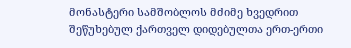მონასტერი სამშობლოს მძიმე ხვედრით შეწუხებულ ქართველ დიდებულთა ერთ-ერთი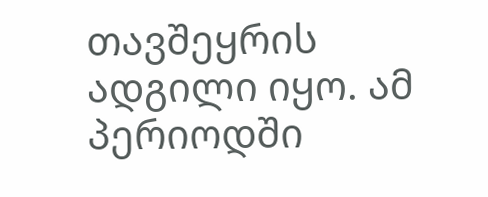თავშეყრის ადგილი იყო. ამ პერიოდში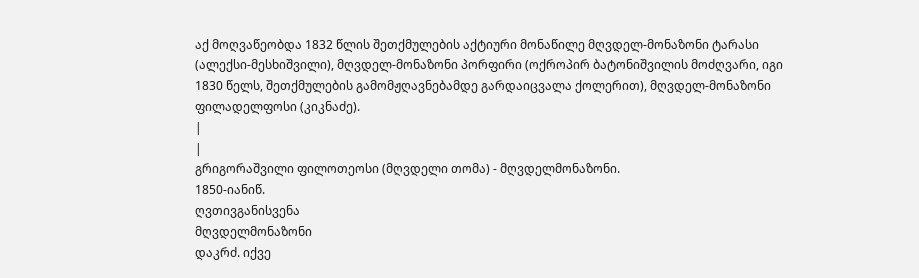აქ მოღვაწეობდა 1832 წლის შეთქმულების აქტიური მონაწილე მღვდელ-მონაზონი ტარასი (ალექსი-მესხიშვილი), მღვდელ-მონაზონი პორფირი (ოქროპირ ბატონიშვილის მოძღვარი, იგი 1830 წელს, შეთქმულების გამომჟღავნებამდე გარდაიცვალა ქოლერით), მღვდელ-მონაზონი ფილადელფოსი (კიკნაძე).
|
|
გრიგორაშვილი ფილოთეოსი (მღვდელი თომა) - მღვდელმონაზონი.
1850-იანიწ.
ღვთივგანისვენა
მღვდელმონაზონი
დაკრძ. იქვე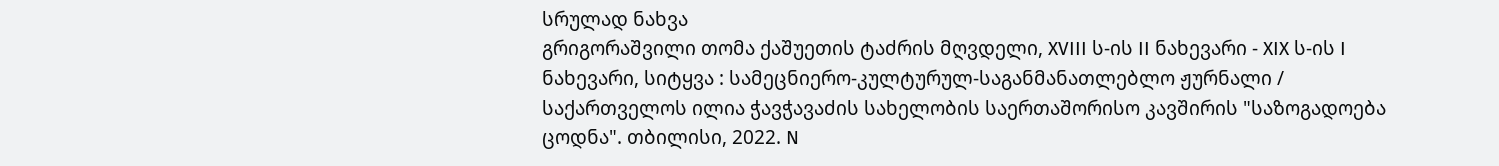სრულად ნახვა
გრიგორაშვილი თომა ქაშუეთის ტაძრის მღვდელი, XVIII ს-ის II ნახევარი - XIX ს-ის I ნახევარი, სიტყვა : სამეცნიერო-კულტურულ-საგანმანათლებლო ჟურნალი / საქართველოს ილია ჭავჭავაძის სახელობის საერთაშორისო კავშირის "საზოგადოება ცოდნა". თბილისი, 2022. N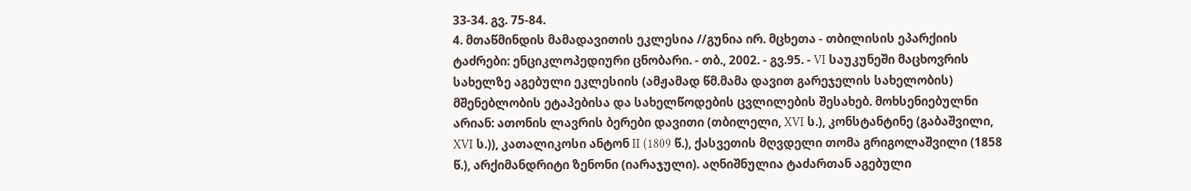33-34. გვ. 75-84.
4. მთაწმინდის მამადავითის ეკლესია //გუნია ირ. მცხეთა - თბილისის ეპარქიის ტაძრები: ენციკლოპედიური ცნობარი. - თბ., 2002. - გვ.95. - VI საუკუნეში მაცხოვრის სახელზე აგებული ეკლესიის (ამჟამად წმ.მამა დავით გარეჯელის სახელობის) მშენებლობის ეტაპებისა და სახელწოდების ცვლილების შესახებ. მოხსენიებულნი არიან: ათონის ლავრის ბერები დავითი (თბილელი, XVI ს.), კონსტანტინე (გაბაშვილი, XVI ს.)), კათალიკოსი ანტონ II (1809 წ.), ქასვეთის მღვდელი თომა გრიგოლაშვილი (1858 წ.), არქიმანდრიტი ზენონი (იარაჯული). აღნიშნულია ტაძართან აგებული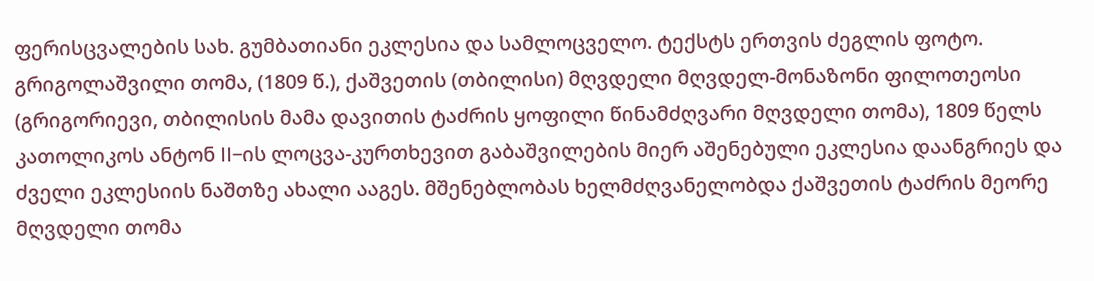ფერისცვალების სახ. გუმბათიანი ეკლესია და სამლოცველო. ტექსტს ერთვის ძეგლის ფოტო. გრიგოლაშვილი თომა, (1809 წ.), ქაშვეთის (თბილისი) მღვდელი მღვდელ-მონაზონი ფილოთეოსი (გრიგორიევი, თბილისის მამა დავითის ტაძრის ყოფილი წინამძღვარი მღვდელი თომა), 1809 წელს კათოლიკოს ანტონ II–ის ლოცვა-კურთხევით გაბაშვილების მიერ აშენებული ეკლესია დაანგრიეს და ძველი ეკლესიის ნაშთზე ახალი ააგეს. მშენებლობას ხელმძღვანელობდა ქაშვეთის ტაძრის მეორე მღვდელი თომა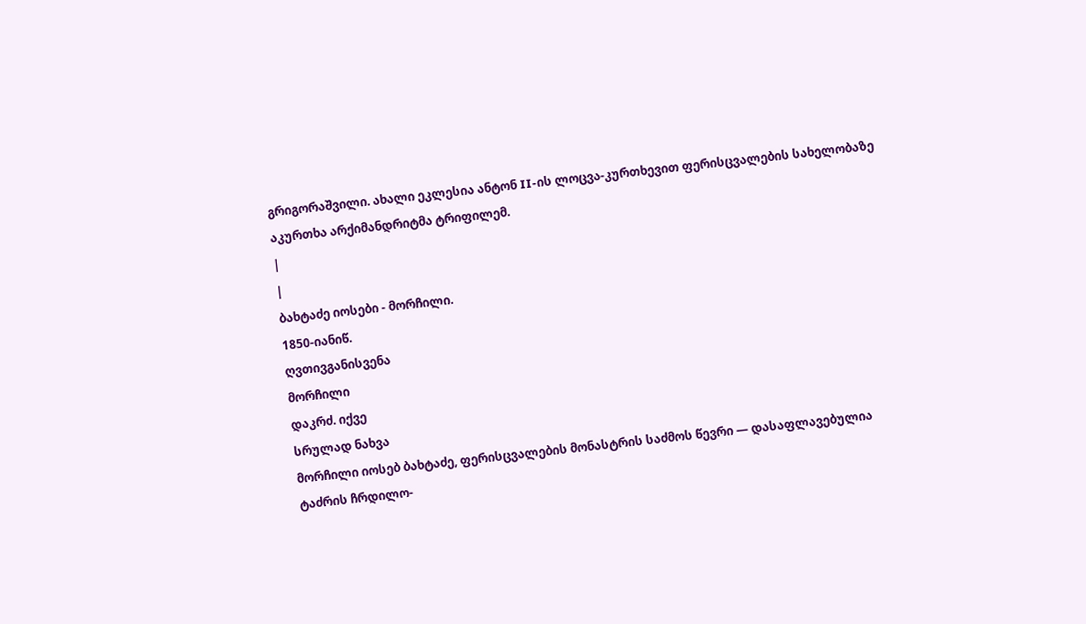გრიგორაშვილი. ახალი ეკლესია ანტონ II-ის ლოცვა-კურთხევით ფერისცვალების სახელობაზე აკურთხა არქიმანდრიტმა ტრიფილემ.
|
|
ბახტაძე იოსები - მორჩილი.
1850-იანიწ.
ღვთივგანისვენა
მორჩილი
დაკრძ. იქვე
სრულად ნახვა
მორჩილი იოსებ ბახტაძე, ფერისცვალების მონასტრის საძმოს წევრი — დასაფლავებულია ტაძრის ჩრდილო-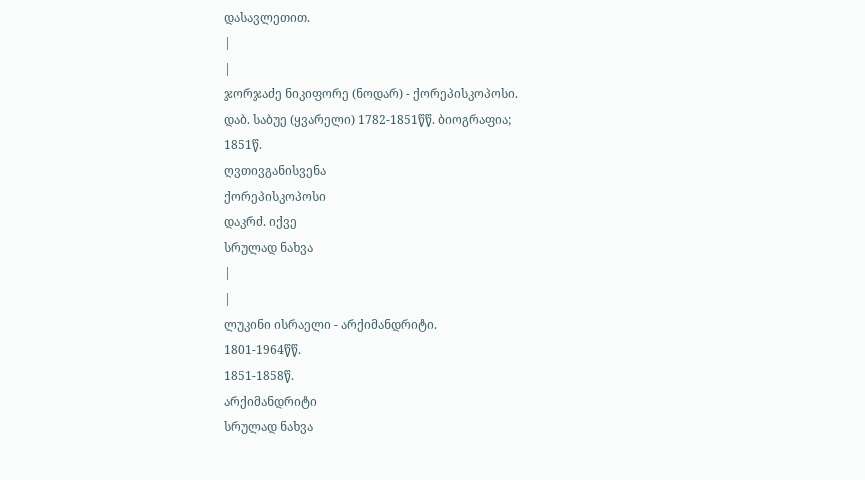დასავლეთით.
|
|
ჯორჯაძე ნიკიფორე (ნოდარ) - ქორეპისკოპოსი.
დაბ. საბუე (ყვარელი) 1782-1851წწ. ბიოგრაფია;
1851წ.
ღვთივგანისვენა
ქორეპისკოპოსი
დაკრძ. იქვე
სრულად ნახვა
|
|
ლუკინი ისრაელი - არქიმანდრიტი.
1801-1964წწ.
1851-1858წ.
არქიმანდრიტი
სრულად ნახვა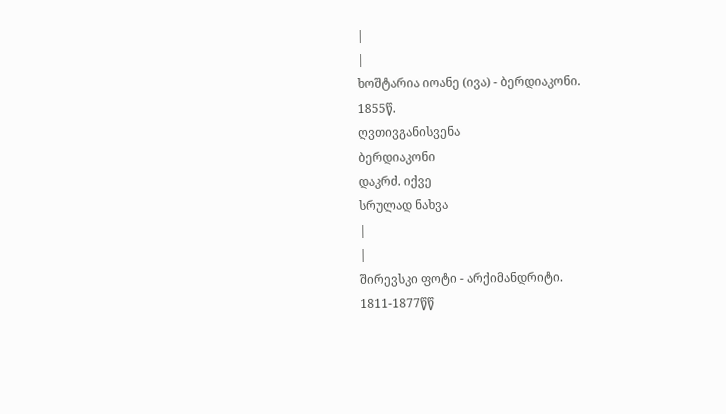|
|
ხოშტარია იოანე (ივა) - ბერდიაკონი.
1855წ.
ღვთივგანისვენა
ბერდიაკონი
დაკრძ. იქვე
სრულად ნახვა
|
|
შირევსკი ფოტი - არქიმანდრიტი.
1811-1877წწ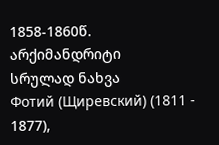1858-1860წ.
არქიმანდრიტი
სრულად ნახვა
Фотий (Щиревский) (1811 - 1877),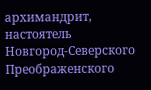архимандрит, настоятель Новгород-Северского Преображенского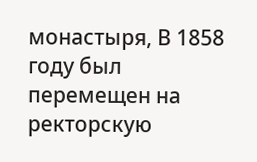монастыря, В 1858 году был перемещен на ректорскую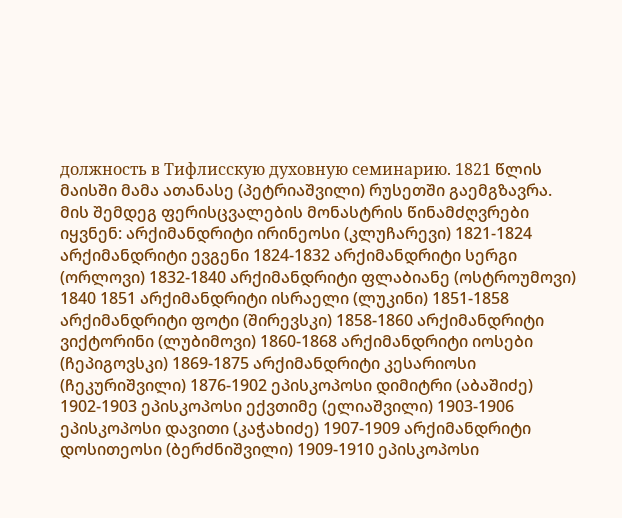должность в Тифлисскую духовную семинарию. 1821 წლის მაისში მამა ათანასე (პეტრიაშვილი) რუსეთში გაემგზავრა. მის შემდეგ ფერისცვალების მონასტრის წინამძღვრები იყვნენ: არქიმანდრიტი ირინეოსი (კლუჩარევი) 1821-1824 არქიმანდრიტი ევგენი 1824-1832 არქიმანდრიტი სერგი (ორლოვი) 1832-1840 არქიმანდრიტი ფლაბიანე (ოსტროუმოვი) 1840 1851 არქიმანდრიტი ისრაელი (ლუკინი) 1851-1858 არქიმანდრიტი ფოტი (შირევსკი) 1858-1860 არქიმანდრიტი ვიქტორინი (ლუბიმოვი) 1860-1868 არქიმანდრიტი იოსები (ჩეპიგოვსკი) 1869-1875 არქიმანდრიტი კესარიოსი (ჩეკურიშვილი) 1876-1902 ეპისკოპოსი დიმიტრი (აბაშიძე) 1902-1903 ეპისკოპოსი ექვთიმე (ელიაშვილი) 1903-1906 ეპისკოპოსი დავითი (კაჭახიძე) 1907-1909 არქიმანდრიტი დოსითეოსი (ბერძნიშვილი) 1909-1910 ეპისკოპოსი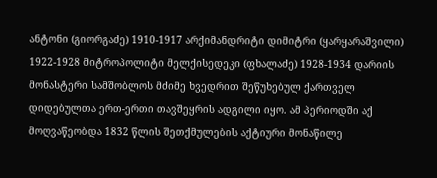ანტონი (გიორგაძე) 1910-1917 არქიმანდრიტი დიმიტრი (ყარყარაშვილი) 1922-1928 მიტროპოლიტი მელქისედეკი (ფხალაძე) 1928-1934 დარიის მონასტერი სამშობლოს მძიმე ხვედრით შეწუხებულ ქართველ დიდებულთა ერთ-ერთი თავშეყრის ადგილი იყო. ამ პერიოდში აქ მოღვაწეობდა 1832 წლის შეთქმულების აქტიური მონაწილე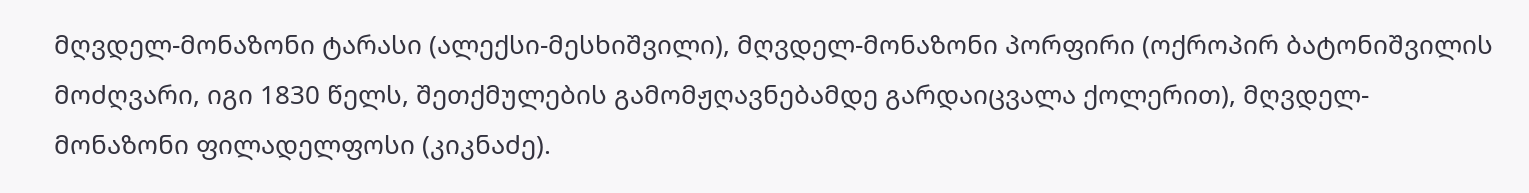მღვდელ-მონაზონი ტარასი (ალექსი-მესხიშვილი), მღვდელ-მონაზონი პორფირი (ოქროპირ ბატონიშვილის მოძღვარი, იგი 1830 წელს, შეთქმულების გამომჟღავნებამდე გარდაიცვალა ქოლერით), მღვდელ-მონაზონი ფილადელფოსი (კიკნაძე).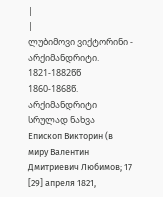|
|
ლუბიმოვი ვიქტორინი - არქიმანდრიტი.
1821-1882წწ
1860-1868წ.
არქიმანდრიტი
სრულად ნახვა
Епископ Викторин (в миру Валентин Дмитриевич Любимов; 17 [29] апреля 1821,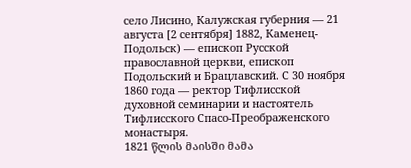село Лисино, Калужская губерния — 21 августа [2 сентября] 1882, Каменец-Подольск) — епископ Русской православной церкви, епископ Подольский и Брацлавский. С 30 ноября 1860 года — ректор Тифлисской духовной семинарии и настоятель Тифлисского Спасо-Преображенского монастыря.
1821 წლის მაისში მამა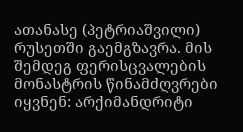ათანასე (პეტრიაშვილი) რუსეთში გაემგზავრა. მის შემდეგ ფერისცვალების მონასტრის წინამძღვრები იყვნენ: არქიმანდრიტი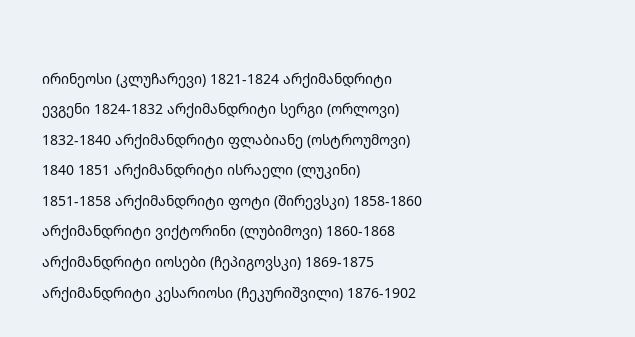ირინეოსი (კლუჩარევი) 1821-1824 არქიმანდრიტი ევგენი 1824-1832 არქიმანდრიტი სერგი (ორლოვი) 1832-1840 არქიმანდრიტი ფლაბიანე (ოსტროუმოვი) 1840 1851 არქიმანდრიტი ისრაელი (ლუკინი) 1851-1858 არქიმანდრიტი ფოტი (შირევსკი) 1858-1860 არქიმანდრიტი ვიქტორინი (ლუბიმოვი) 1860-1868 არქიმანდრიტი იოსები (ჩეპიგოვსკი) 1869-1875 არქიმანდრიტი კესარიოსი (ჩეკურიშვილი) 1876-1902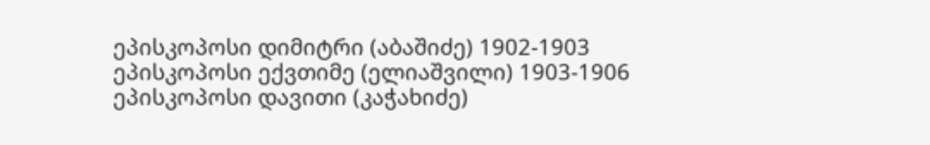ეპისკოპოსი დიმიტრი (აბაშიძე) 1902-1903 ეპისკოპოსი ექვთიმე (ელიაშვილი) 1903-1906 ეპისკოპოსი დავითი (კაჭახიძე)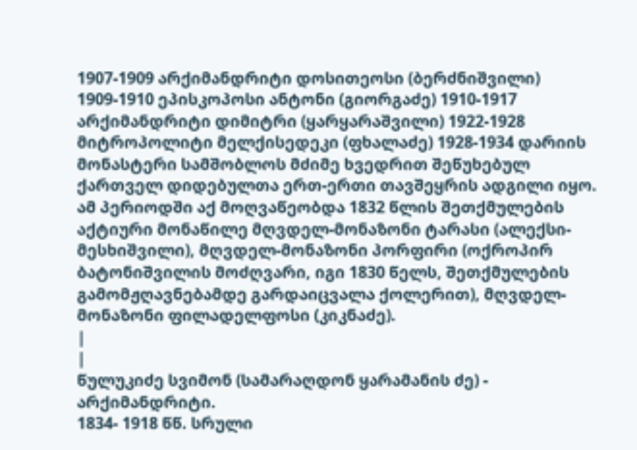1907-1909 არქიმანდრიტი დოსითეოსი (ბერძნიშვილი) 1909-1910 ეპისკოპოსი ანტონი (გიორგაძე) 1910-1917 არქიმანდრიტი დიმიტრი (ყარყარაშვილი) 1922-1928 მიტროპოლიტი მელქისედეკი (ფხალაძე) 1928-1934 დარიის მონასტერი სამშობლოს მძიმე ხვედრით შეწუხებულ ქართველ დიდებულთა ერთ-ერთი თავშეყრის ადგილი იყო. ამ პერიოდში აქ მოღვაწეობდა 1832 წლის შეთქმულების აქტიური მონაწილე მღვდელ-მონაზონი ტარასი (ალექსი-მესხიშვილი), მღვდელ-მონაზონი პორფირი (ოქროპირ ბატონიშვილის მოძღვარი, იგი 1830 წელს, შეთქმულების გამომჟღავნებამდე გარდაიცვალა ქოლერით), მღვდელ-მონაზონი ფილადელფოსი (კიკნაძე).
|
|
წულუკიძე სვიმონ (სამარაღდონ ყარამანის ძე) - არქიმანდრიტი.
1834- 1918 წწ. სრული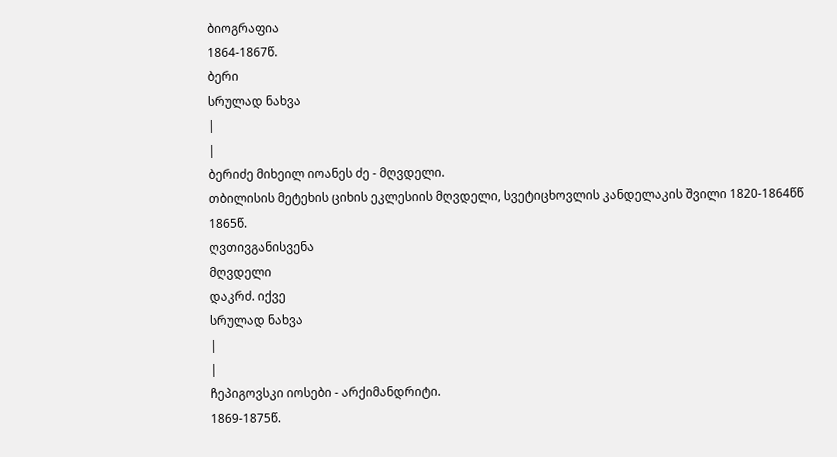ბიოგრაფია
1864-1867წ.
ბერი
სრულად ნახვა
|
|
ბერიძე მიხეილ იოანეს ძე - მღვდელი.
თბილისის მეტეხის ციხის ეკლესიის მღვდელი, სვეტიცხოვლის კანდელაკის შვილი 1820-1864წწ
1865წ.
ღვთივგანისვენა
მღვდელი
დაკრძ. იქვე
სრულად ნახვა
|
|
ჩეპიგოვსკი იოსები - არქიმანდრიტი.
1869-1875წ.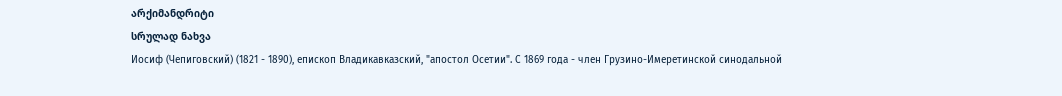არქიმანდრიტი
სრულად ნახვა
Иосиф (Чепиговский) (1821 - 1890), епископ Владикавказский, "апостол Осетии". С 1869 года - член Грузино-Имеретинской синодальной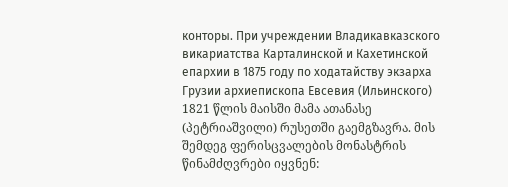конторы. При учреждении Владикавказского викариатства Карталинской и Кахетинской епархии в 1875 году по ходатайству экзарха Грузии архиепископа Евсевия (Ильинского)
1821 წლის მაისში მამა ათანასე (პეტრიაშვილი) რუსეთში გაემგზავრა. მის შემდეგ ფერისცვალების მონასტრის წინამძღვრები იყვნენ: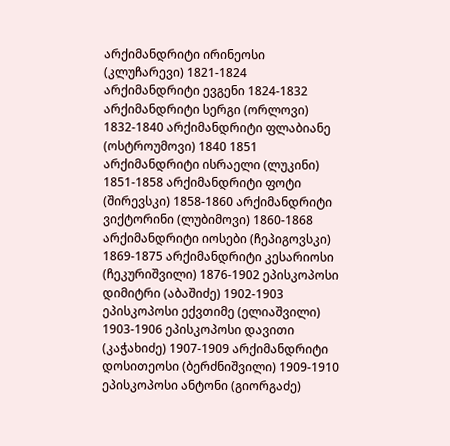არქიმანდრიტი ირინეოსი (კლუჩარევი) 1821-1824 არქიმანდრიტი ევგენი 1824-1832 არქიმანდრიტი სერგი (ორლოვი) 1832-1840 არქიმანდრიტი ფლაბიანე (ოსტროუმოვი) 1840 1851 არქიმანდრიტი ისრაელი (ლუკინი) 1851-1858 არქიმანდრიტი ფოტი (შირევსკი) 1858-1860 არქიმანდრიტი ვიქტორინი (ლუბიმოვი) 1860-1868 არქიმანდრიტი იოსები (ჩეპიგოვსკი) 1869-1875 არქიმანდრიტი კესარიოსი (ჩეკურიშვილი) 1876-1902 ეპისკოპოსი დიმიტრი (აბაშიძე) 1902-1903 ეპისკოპოსი ექვთიმე (ელიაშვილი) 1903-1906 ეპისკოპოსი დავითი (კაჭახიძე) 1907-1909 არქიმანდრიტი დოსითეოსი (ბერძნიშვილი) 1909-1910 ეპისკოპოსი ანტონი (გიორგაძე)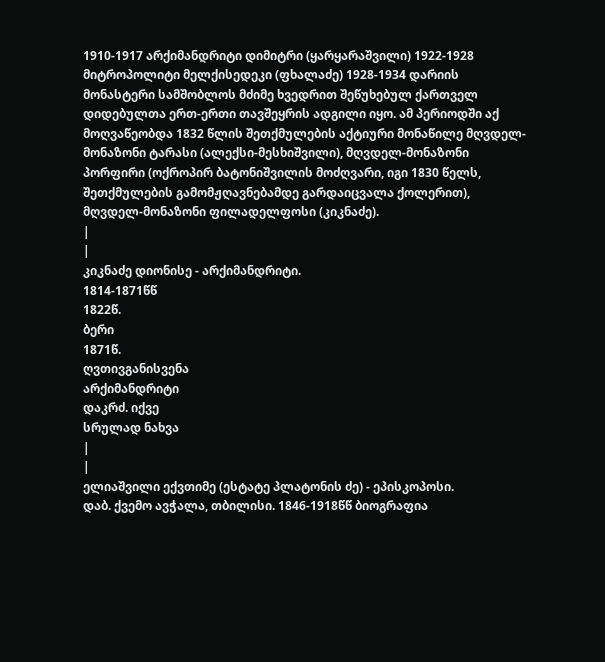1910-1917 არქიმანდრიტი დიმიტრი (ყარყარაშვილი) 1922-1928 მიტროპოლიტი მელქისედეკი (ფხალაძე) 1928-1934 დარიის მონასტერი სამშობლოს მძიმე ხვედრით შეწუხებულ ქართველ დიდებულთა ერთ-ერთი თავშეყრის ადგილი იყო. ამ პერიოდში აქ მოღვაწეობდა 1832 წლის შეთქმულების აქტიური მონაწილე მღვდელ-მონაზონი ტარასი (ალექსი-მესხიშვილი), მღვდელ-მონაზონი პორფირი (ოქროპირ ბატონიშვილის მოძღვარი, იგი 1830 წელს, შეთქმულების გამომჟღავნებამდე გარდაიცვალა ქოლერით), მღვდელ-მონაზონი ფილადელფოსი (კიკნაძე).
|
|
კიკნაძე დიონისე - არქიმანდრიტი.
1814-1871წწ
1822წ.
ბერი
1871წ.
ღვთივგანისვენა
არქიმანდრიტი
დაკრძ. იქვე
სრულად ნახვა
|
|
ელიაშვილი ექვთიმე (ესტატე პლატონის ძე) - ეპისკოპოსი.
დაბ. ქვემო ავჭალა, თბილისი. 1846-1918წწ ბიოგრაფია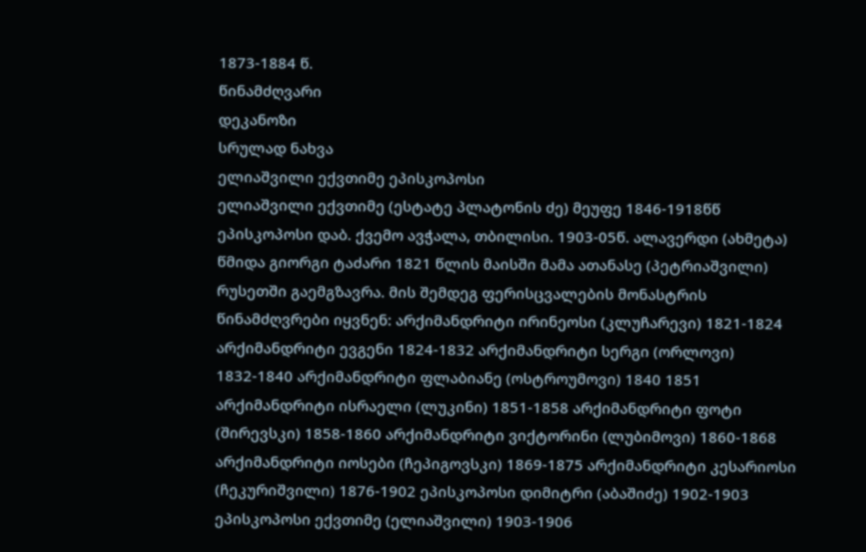1873-1884 წ.
წინამძღვარი
დეკანოზი
სრულად ნახვა
ელიაშვილი ექვთიმე ეპისკოპოსი
ელიაშვილი ექვთიმე (ესტატე პლატონის ძე) მეუფე 1846-1918წწ ეპისკოპოსი დაბ. ქვემო ავჭალა, თბილისი. 1903-05წ. ალავერდი (ახმეტა) წმიდა გიორგი ტაძარი 1821 წლის მაისში მამა ათანასე (პეტრიაშვილი) რუსეთში გაემგზავრა. მის შემდეგ ფერისცვალების მონასტრის წინამძღვრები იყვნენ: არქიმანდრიტი ირინეოსი (კლუჩარევი) 1821-1824 არქიმანდრიტი ევგენი 1824-1832 არქიმანდრიტი სერგი (ორლოვი) 1832-1840 არქიმანდრიტი ფლაბიანე (ოსტროუმოვი) 1840 1851 არქიმანდრიტი ისრაელი (ლუკინი) 1851-1858 არქიმანდრიტი ფოტი (შირევსკი) 1858-1860 არქიმანდრიტი ვიქტორინი (ლუბიმოვი) 1860-1868 არქიმანდრიტი იოსები (ჩეპიგოვსკი) 1869-1875 არქიმანდრიტი კესარიოსი (ჩეკურიშვილი) 1876-1902 ეპისკოპოსი დიმიტრი (აბაშიძე) 1902-1903 ეპისკოპოსი ექვთიმე (ელიაშვილი) 1903-1906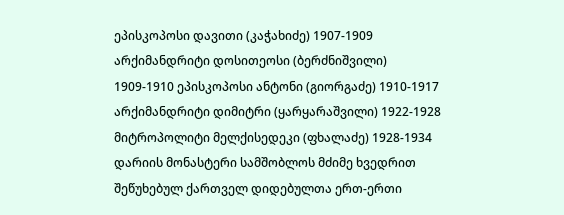ეპისკოპოსი დავითი (კაჭახიძე) 1907-1909 არქიმანდრიტი დოსითეოსი (ბერძნიშვილი) 1909-1910 ეპისკოპოსი ანტონი (გიორგაძე) 1910-1917 არქიმანდრიტი დიმიტრი (ყარყარაშვილი) 1922-1928 მიტროპოლიტი მელქისედეკი (ფხალაძე) 1928-1934 დარიის მონასტერი სამშობლოს მძიმე ხვედრით შეწუხებულ ქართველ დიდებულთა ერთ-ერთი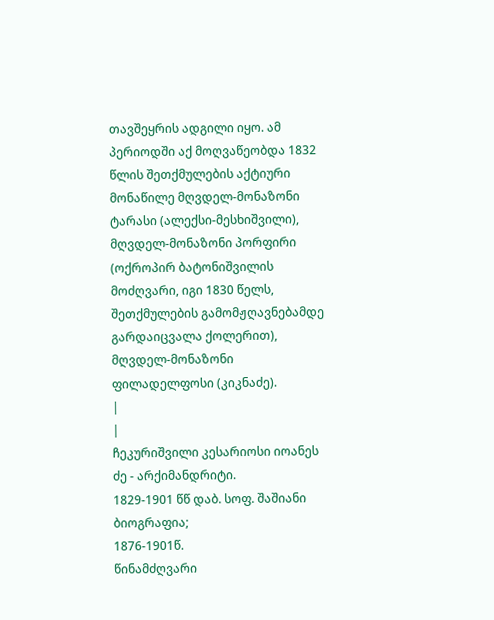თავშეყრის ადგილი იყო. ამ პერიოდში აქ მოღვაწეობდა 1832 წლის შეთქმულების აქტიური მონაწილე მღვდელ-მონაზონი ტარასი (ალექსი-მესხიშვილი), მღვდელ-მონაზონი პორფირი (ოქროპირ ბატონიშვილის მოძღვარი, იგი 1830 წელს, შეთქმულების გამომჟღავნებამდე გარდაიცვალა ქოლერით), მღვდელ-მონაზონი ფილადელფოსი (კიკნაძე).
|
|
ჩეკურიშვილი კესარიოსი იოანეს ძე - არქიმანდრიტი.
1829-1901 წწ დაბ. სოფ. შაშიანი ბიოგრაფია;
1876-1901წ.
წინამძღვარი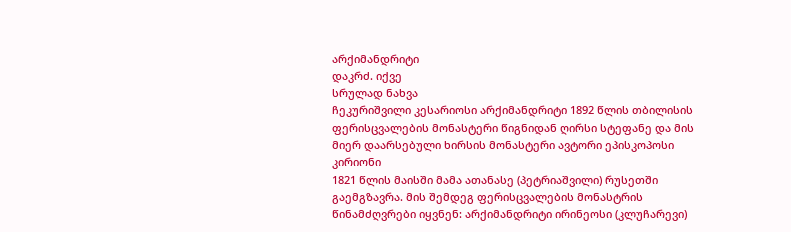არქიმანდრიტი
დაკრძ. იქვე
სრულად ნახვა
ჩეკურიშვილი კესარიოსი არქიმანდრიტი 1892 წლის თბილისის ფერისცვალების მონასტერი წიგნიდან ღირსი სტეფანე და მის მიერ დაარსებული ხირსის მონასტერი ავტორი ეპისკოპოსი კირიონი
1821 წლის მაისში მამა ათანასე (პეტრიაშვილი) რუსეთში გაემგზავრა. მის შემდეგ ფერისცვალების მონასტრის წინამძღვრები იყვნენ: არქიმანდრიტი ირინეოსი (კლუჩარევი)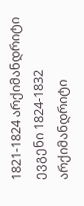1821-1824 არქიმანდრიტი ევგენი 1824-1832 არქიმანდრიტი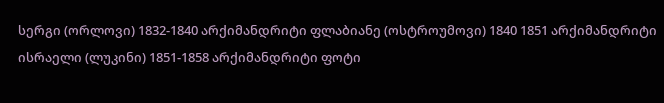სერგი (ორლოვი) 1832-1840 არქიმანდრიტი ფლაბიანე (ოსტროუმოვი) 1840 1851 არქიმანდრიტი ისრაელი (ლუკინი) 1851-1858 არქიმანდრიტი ფოტი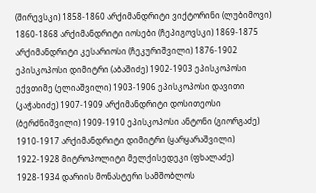(შირევსკი) 1858-1860 არქიმანდრიტი ვიქტორინი (ლუბიმოვი) 1860-1868 არქიმანდრიტი იოსები (ჩეპიგოვსკი) 1869-1875 არქიმანდრიტი კესარიოსი (ჩეკურიშვილი) 1876-1902 ეპისკოპოსი დიმიტრი (აბაშიძე) 1902-1903 ეპისკოპოსი ექვთიმე (ელიაშვილი) 1903-1906 ეპისკოპოსი დავითი (კაჭახიძე) 1907-1909 არქიმანდრიტი დოსითეოსი (ბერძნიშვილი) 1909-1910 ეპისკოპოსი ანტონი (გიორგაძე) 1910-1917 არქიმანდრიტი დიმიტრი (ყარყარაშვილი) 1922-1928 მიტროპოლიტი მელქისედეკი (ფხალაძე) 1928-1934 დარიის მონასტერი სამშობლოს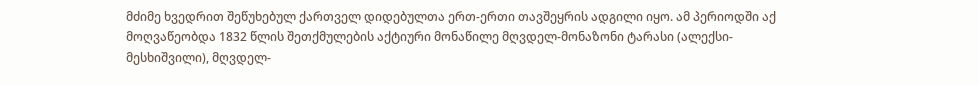მძიმე ხვედრით შეწუხებულ ქართველ დიდებულთა ერთ-ერთი თავშეყრის ადგილი იყო. ამ პერიოდში აქ მოღვაწეობდა 1832 წლის შეთქმულების აქტიური მონაწილე მღვდელ-მონაზონი ტარასი (ალექსი-მესხიშვილი), მღვდელ-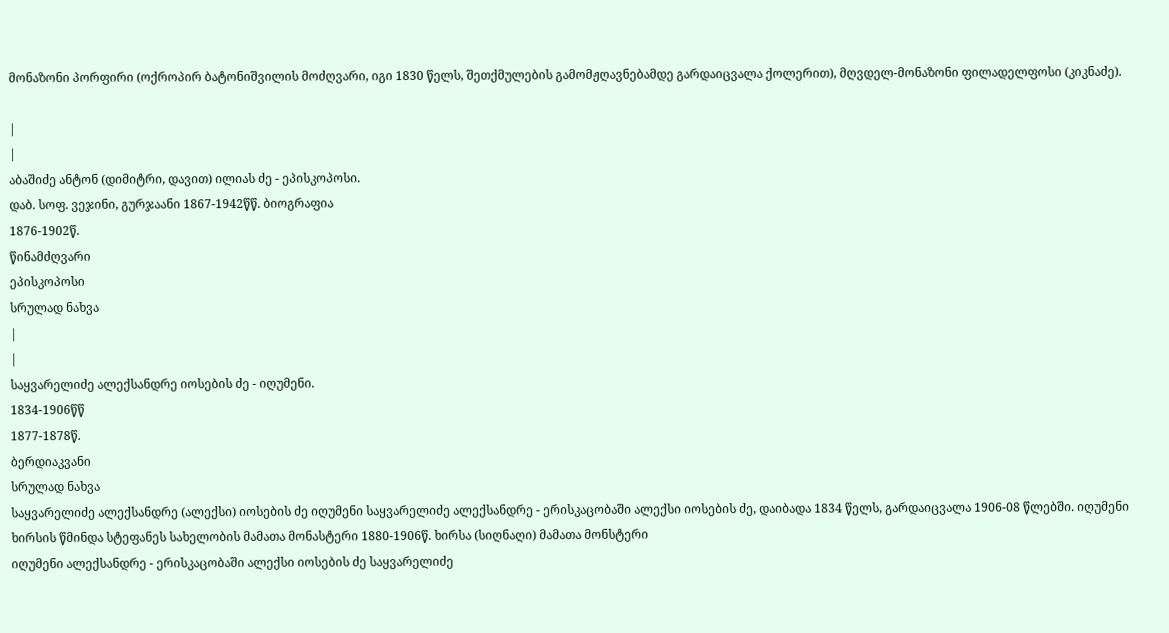მონაზონი პორფირი (ოქროპირ ბატონიშვილის მოძღვარი, იგი 1830 წელს, შეთქმულების გამომჟღავნებამდე გარდაიცვალა ქოლერით), მღვდელ-მონაზონი ფილადელფოსი (კიკნაძე).

|
|
აბაშიძე ანტონ (დიმიტრი, დავით) ილიას ძე - ეპისკოპოსი.
დაბ. სოფ. ვეჯინი, გურჯაანი 1867-1942წწ. ბიოგრაფია
1876-1902წ.
წინამძღვარი
ეპისკოპოსი
სრულად ნახვა
|
|
საყვარელიძე ალექსანდრე იოსების ძე - იღუმენი.
1834-1906წწ
1877-1878წ.
ბერდიაკვანი
სრულად ნახვა
საყვარელიძე ალექსანდრე (ალექსი) იოსების ძე იღუმენი საყვარელიძე ალექსანდრე - ერისკაცობაში ალექსი იოსების ძე, დაიბადა 1834 წელს, გარდაიცვალა 1906-08 წლებში. იღუმენი ხირსის წმინდა სტეფანეს სახელობის მამათა მონასტერი 1880-1906წ. ხირსა (სიღნაღი) მამათა მონსტერი
იღუმენი ალექსანდრე - ერისკაცობაში ალექსი იოსების ძე საყვარელიძე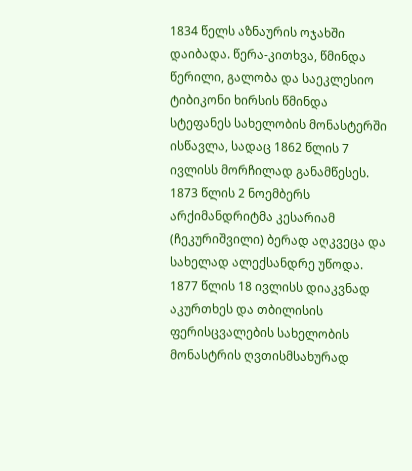1834 წელს აზნაურის ოჯახში დაიბადა. წერა-კითხვა, წმინდა წერილი, გალობა და საეკლესიო ტიბიკონი ხირსის წმინდა სტეფანეს სახელობის მონასტერში ისწავლა, სადაც 1862 წლის 7 ივლისს მორჩილად განამწესეს. 1873 წლის 2 ნოემბერს არქიმანდრიტმა კესარიამ (ჩეკურიშვილი) ბერად აღკვეცა და სახელად ალექსანდრე უწოდა.
1877 წლის 18 ივლისს დიაკვნად აკურთხეს და თბილისის ფერისცვალების სახელობის მონასტრის ღვთისმსახურად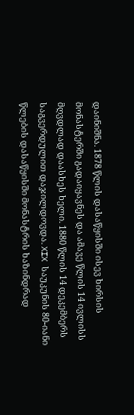დაინიშნა. 1878 წლის დასაწყისში ისევ ხირსის მონასტერში გადაიყავნეს და ამავე წლის 14 ივლისს მღვდლად დაასხეს ხელი. 1880 წლის 14 დეკემბერს საგვერდულით დაჯილდოვდა. XIX საუკუნის 80-იანი წლების დასაწყისში მონასტრის ხაზინდრად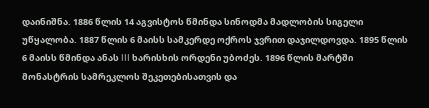დაინიშნა. 1886 წლის 14 აგვისტოს წმინდა სინოდმა მადლობის სიგელი უწყალობა. 1887 წლის 6 მაისს სამკერდე ოქროს ჯვრით დაჯილდოვდა. 1895 წლის 6 მაისს წმინდა ანას III ხარისხის ორდენი უბოძეს. 1896 წლის მარტში მონასტრის სამრეკლოს შეკეთებისათვის და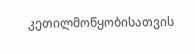კეთილმოწყობისათვის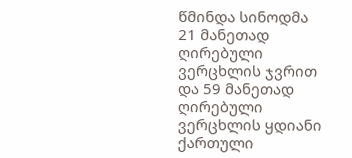წმინდა სინოდმა 21 მანეთად ღირებული ვერცხლის ჯვრით და 59 მანეთად ღირებული ვერცხლის ყდიანი ქართული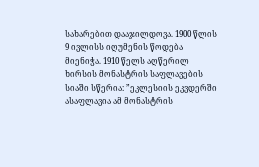სახარებით დააჯილდოვა. 1900 წლის 9 ივლისს იღუმენის წოდება მიენიჭა. 1910 წელს აღწერილ ხირსის მონასტრის საფლავების სიაში სწერია: ”ეკლესიის ეკვდერში ასაფლავია ამ მონასტრის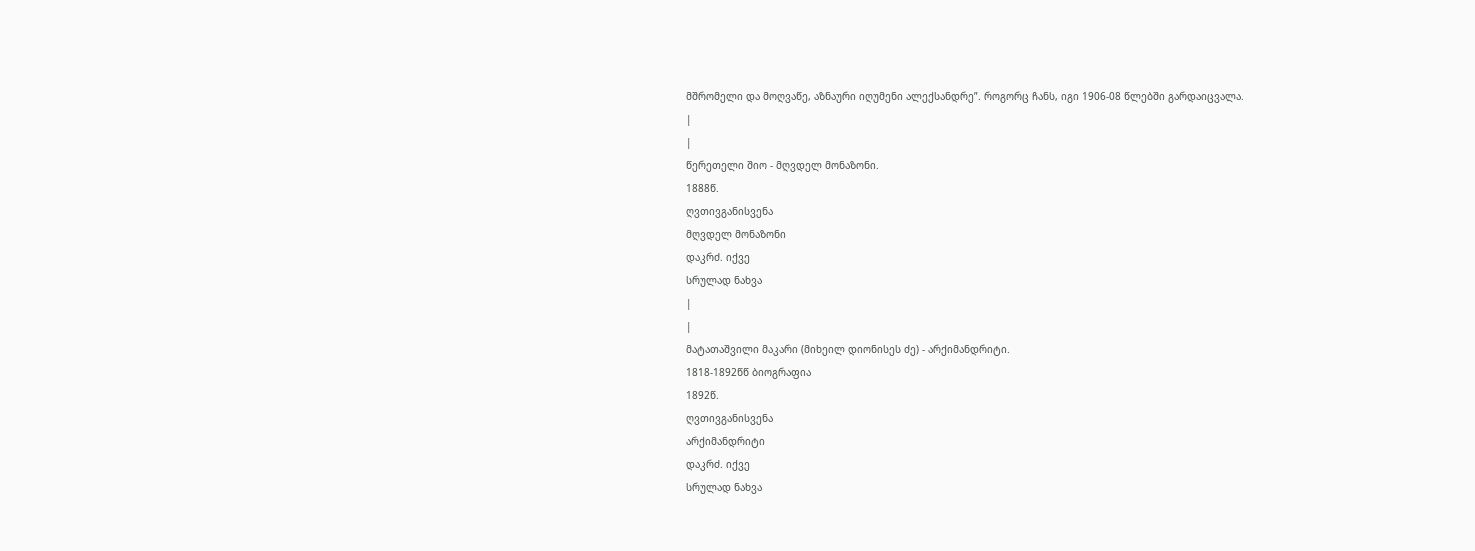მშრომელი და მოღვაწე, აზნაური იღუმენი ალექსანდრე”. როგორც ჩანს, იგი 1906-08 წლებში გარდაიცვალა.
|
|
წერეთელი შიო - მღვდელ მონაზონი.
1888წ.
ღვთივგანისვენა
მღვდელ მონაზონი
დაკრძ. იქვე
სრულად ნახვა
|
|
მატათაშვილი მაკარი (მიხეილ დიონისეს ძე) - არქიმანდრიტი.
1818-1892წწ ბიოგრაფია
1892წ.
ღვთივგანისვენა
არქიმანდრიტი
დაკრძ. იქვე
სრულად ნახვა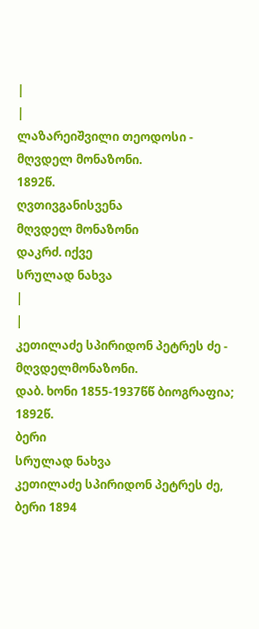|
|
ლაზარეიშვილი თეოდოსი - მღვდელ მონაზონი.
1892წ.
ღვთივგანისვენა
მღვდელ მონაზონი
დაკრძ. იქვე
სრულად ნახვა
|
|
კეთილაძე სპირიდონ პეტრეს ძე - მღვდელმონაზონი.
დაბ. ხონი 1855-1937წწ ბიოგრაფია;
1892წ.
ბერი
სრულად ნახვა
კეთილაძე სპირიდონ პეტრეს ძე, ბერი 1894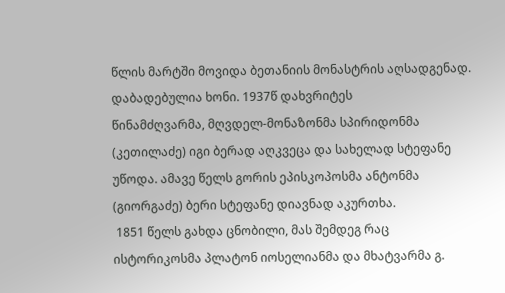წლის მარტში მოვიდა ბეთანიის მონასტრის აღსადგენად. დაბადებულია ხონი. 1937წ დახვრიტეს
წინამძღვარმა, მღვდელ-მონაზონმა სპირიდონმა (კეთილაძე) იგი ბერად აღკვეცა და სახელად სტეფანე უწოდა. ამავე წელს გორის ეპისკოპოსმა ანტონმა (გიორგაძე) ბერი სტეფანე დიავნად აკურთხა.
 1851 წელს გახდა ცნობილი, მას შემდეგ რაც ისტორიკოსმა პლატონ იოსელიანმა და მხატვარმა გ.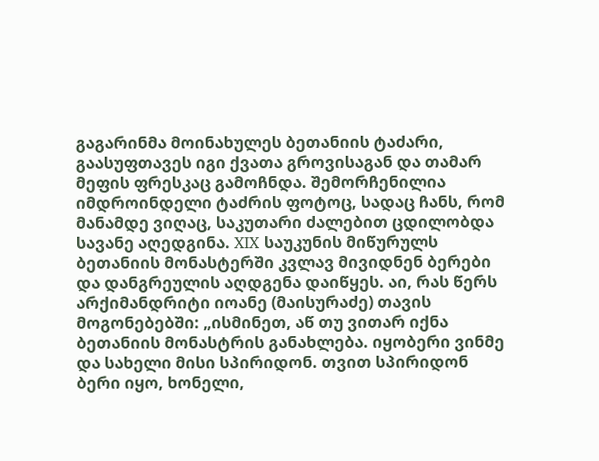გაგარინმა მოინახულეს ბეთანიის ტაძარი, გაასუფთავეს იგი ქვათა გროვისაგან და თამარ მეფის ფრესკაც გამოჩნდა. შემორჩენილია იმდროინდელი ტაძრის ფოტოც, სადაც ჩანს, რომ მანამდე ვიღაც, საკუთარი ძალებით ცდილობდა სავანე აღედგინა. XIX საუკუნის მიწურულს ბეთანიის მონასტერში კვლავ მივიდნენ ბერები და დანგრეულის აღდგენა დაიწყეს. აი, რას წერს არქიმანდრიტი იოანე (მაისურაძე) თავის მოგონებებში: „ისმინეთ, აწ თუ ვითარ იქნა ბეთანიის მონასტრის განახლება. იყობერი ვინმე და სახელი მისი სპირიდონ. თვით სპირიდონ ბერი იყო, ხონელი,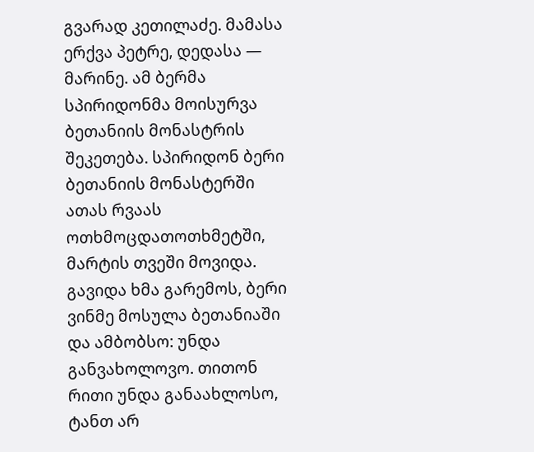გვარად კეთილაძე. მამასა ერქვა პეტრე, დედასა — მარინე. ამ ბერმა სპირიდონმა მოისურვა ბეთანიის მონასტრის შეკეთება. სპირიდონ ბერი ბეთანიის მონასტერში ათას რვაას ოთხმოცდათოთხმეტში, მარტის თვეში მოვიდა. გავიდა ხმა გარემოს, ბერი ვინმე მოსულა ბეთანიაში და ამბობსო: უნდა განვახოლოვო. თითონ რითი უნდა განაახლოსო, ტანთ არ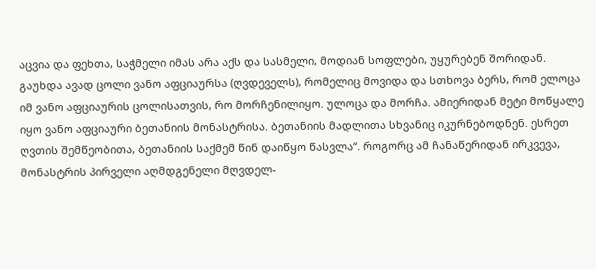აცვია და ფეხთა, საჭმელი იმას არა აქს და სასმელი, მოდიან სოფლები, უყურებენ შორიდან. გაუხდა ავად ცოლი ვანო აფციაურსა (ღვდეველს), რომელიც მოვიდა და სთხოვა ბერს, რომ ელოცა იმ ვანო აფციაურის ცოლისათვის, რო მორჩენილიყო. ულოცა და მორჩა. ამიერიდან მეტი მოწყალე იყო ვანო აფციაური ბეთანიის მონასტრისა. ბეთანიის მადლითა სხვანიც იკურნებოდნენ. ესრეთ ღვთის შემწეობითა, ბეთანიის საქმემ წინ დაიწყო წასვლა“. როგორც ამ ჩანაწერიდან ირკვევა, მონასტრის პირველი აღმდგენელი მღვდელ-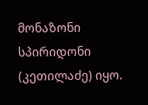მონაზონი სპირიდონი (კეთილაძე) იყო.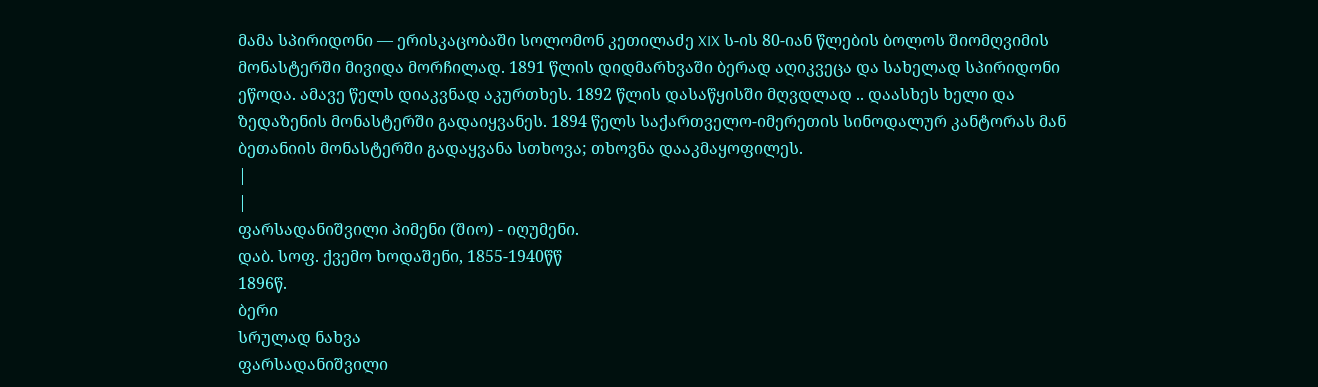მამა სპირიდონი — ერისკაცობაში სოლომონ კეთილაძე XIX ს-ის 80-იან წლების ბოლოს შიომღვიმის მონასტერში მივიდა მორჩილად. 1891 წლის დიდმარხვაში ბერად აღიკვეცა და სახელად სპირიდონი ეწოდა. ამავე წელს დიაკვნად აკურთხეს. 1892 წლის დასაწყისში მღვდლად .. დაასხეს ხელი და ზედაზენის მონასტერში გადაიყვანეს. 1894 წელს საქართველო-იმერეთის სინოდალურ კანტორას მან ბეთანიის მონასტერში გადაყვანა სთხოვა; თხოვნა დააკმაყოფილეს.
|
|
ფარსადანიშვილი პიმენი (შიო) - იღუმენი.
დაბ. სოფ. ქვემო ხოდაშენი, 1855-1940წწ
1896წ.
ბერი
სრულად ნახვა
ფარსადანიშვილი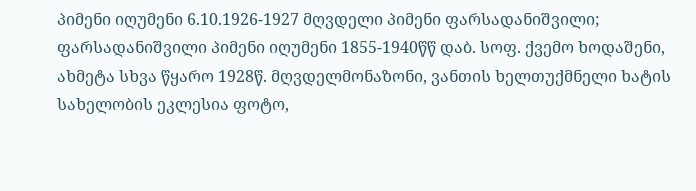პიმენი იღუმენი 6.10.1926-1927 მღვდელი პიმენი ფარსადანიშვილი;
ფარსადანიშვილი პიმენი იღუმენი 1855-1940წწ დაბ. სოფ. ქვემო ხოდაშენი, ახმეტა სხვა წყარო 1928წ. მღვდელმონაზონი, ვანთის ხელთუქმნელი ხატის სახელობის ეკლესია ფოტო,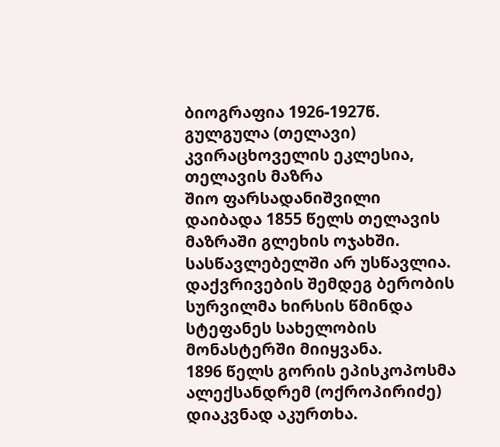ბიოგრაფია 1926-1927წ. გულგულა (თელავი) კვირაცხოველის ეკლესია, თელავის მაზრა
შიო ფარსადანიშვილი დაიბადა 1855 წელს თელავის მაზრაში გლეხის ოჯახში. სასწავლებელში არ უსწავლია. დაქვრივების შემდეგ ბერობის სურვილმა ხირსის წმინდა სტეფანეს სახელობის მონასტერში მიიყვანა.
1896 წელს გორის ეპისკოპოსმა ალექსანდრემ (ოქროპირიძე) დიაკვნად აკურთხა.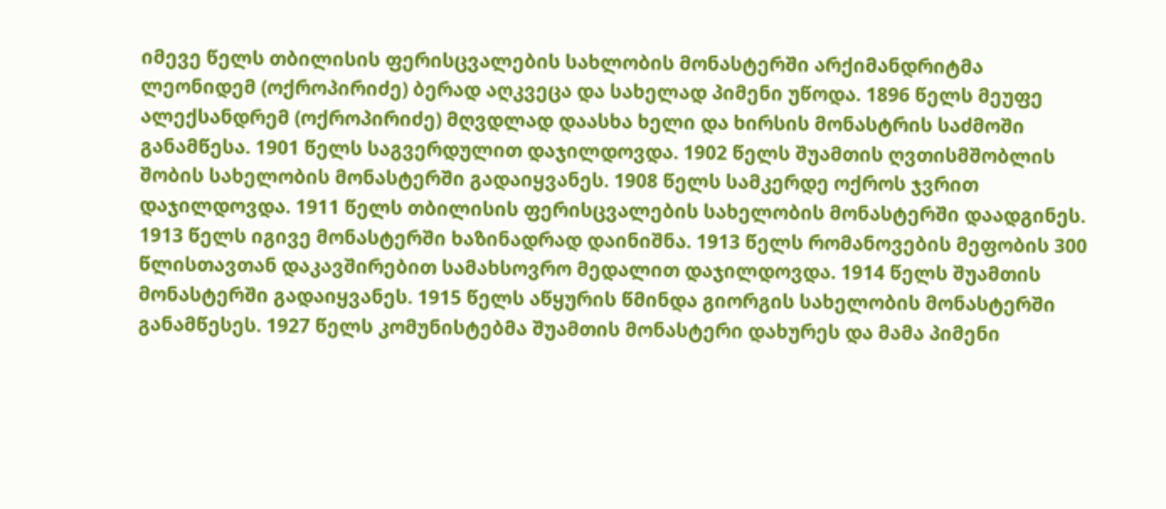იმევე წელს თბილისის ფერისცვალების სახლობის მონასტერში არქიმანდრიტმა ლეონიდემ (ოქროპირიძე) ბერად აღკვეცა და სახელად პიმენი უწოდა. 1896 წელს მეუფე ალექსანდრემ (ოქროპირიძე) მღვდლად დაასხა ხელი და ხირსის მონასტრის საძმოში განამწესა. 1901 წელს საგვერდულით დაჯილდოვდა. 1902 წელს შუამთის ღვთისმშობლის შობის სახელობის მონასტერში გადაიყვანეს. 1908 წელს სამკერდე ოქროს ჯვრით დაჯილდოვდა. 1911 წელს თბილისის ფერისცვალების სახელობის მონასტერში დაადგინეს. 1913 წელს იგივე მონასტერში ხაზინადრად დაინიშნა. 1913 წელს რომანოვების მეფობის 300 წლისთავთან დაკავშირებით სამახსოვრო მედალით დაჯილდოვდა. 1914 წელს შუამთის მონასტერში გადაიყვანეს. 1915 წელს აწყურის წმინდა გიორგის სახელობის მონასტერში განამწესეს. 1927 წელს კომუნისტებმა შუამთის მონასტერი დახურეს და მამა პიმენი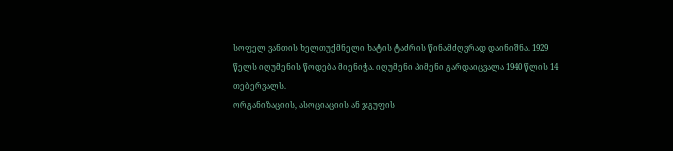სოფელ ვანთის ხელთუქმნელი ხატის ტაძრის წინამძღვრად დაინიშნა. 1929 წელს იღუმენის წოდება მიენიჭა. იღუმენი პიმენი გარდაიცვალა 1940 წლის 14 თებერვალს.
ორგანიზაციის, ასოციაციის ან ჯგუფის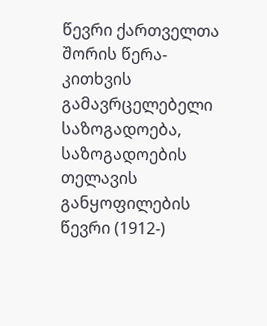წევრი ქართველთა შორის წერა-კითხვის გამავრცელებელი საზოგადოება, საზოგადოების თელავის განყოფილების წევრი (1912-)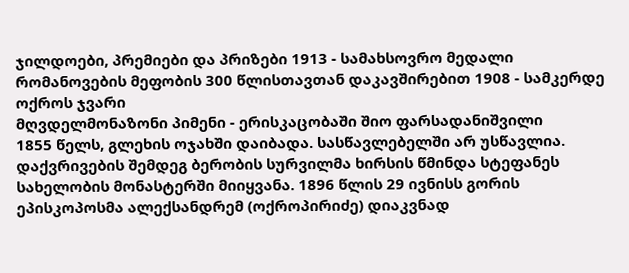ჯილდოები, პრემიები და პრიზები 1913 - სამახსოვრო მედალი რომანოვების მეფობის 300 წლისთავთან დაკავშირებით 1908 - სამკერდე ოქროს ჯვარი
მღვდელმონაზონი პიმენი - ერისკაცობაში შიო ფარსადანიშვილი
1855 წელს, გლეხის ოჯახში დაიბადა. სასწავლებელში არ უსწავლია. დაქვრივების შემდეგ ბერობის სურვილმა ხირსის წმინდა სტეფანეს სახელობის მონასტერში მიიყვანა. 1896 წლის 29 ივნისს გორის ეპისკოპოსმა ალექსანდრემ (ოქროპირიძე) დიაკვნად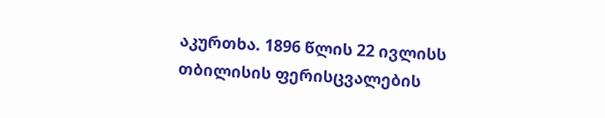აკურთხა. 1896 წლის 22 ივლისს თბილისის ფერისცვალების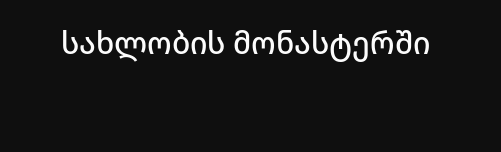სახლობის მონასტერში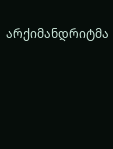არქიმანდრიტმა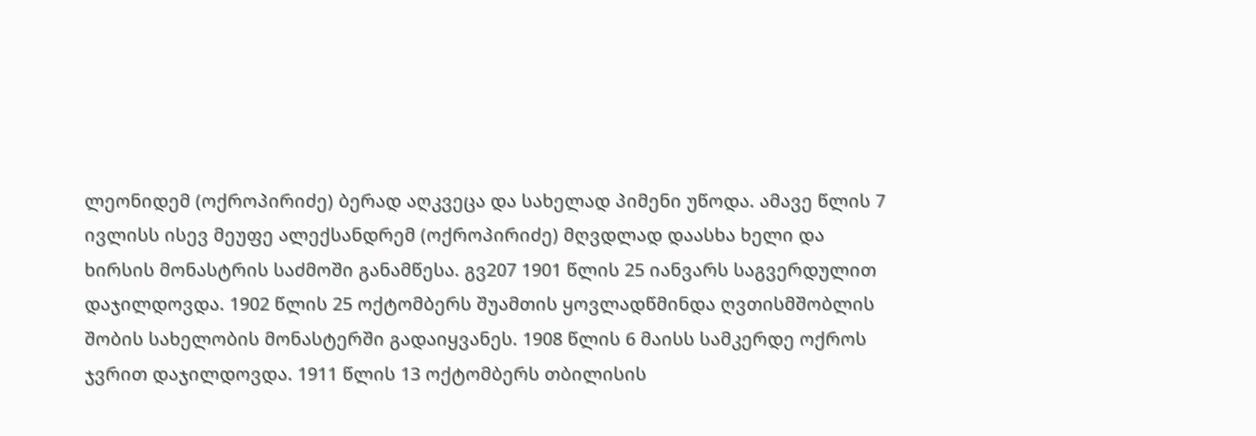ლეონიდემ (ოქროპირიძე) ბერად აღკვეცა და სახელად პიმენი უწოდა. ამავე წლის 7 ივლისს ისევ მეუფე ალექსანდრემ (ოქროპირიძე) მღვდლად დაასხა ხელი და ხირსის მონასტრის საძმოში განამწესა. გვ207 1901 წლის 25 იანვარს საგვერდულით დაჯილდოვდა. 1902 წლის 25 ოქტომბერს შუამთის ყოვლადწმინდა ღვთისმშობლის შობის სახელობის მონასტერში გადაიყვანეს. 1908 წლის 6 მაისს სამკერდე ოქროს ჯვრით დაჯილდოვდა. 1911 წლის 13 ოქტომბერს თბილისის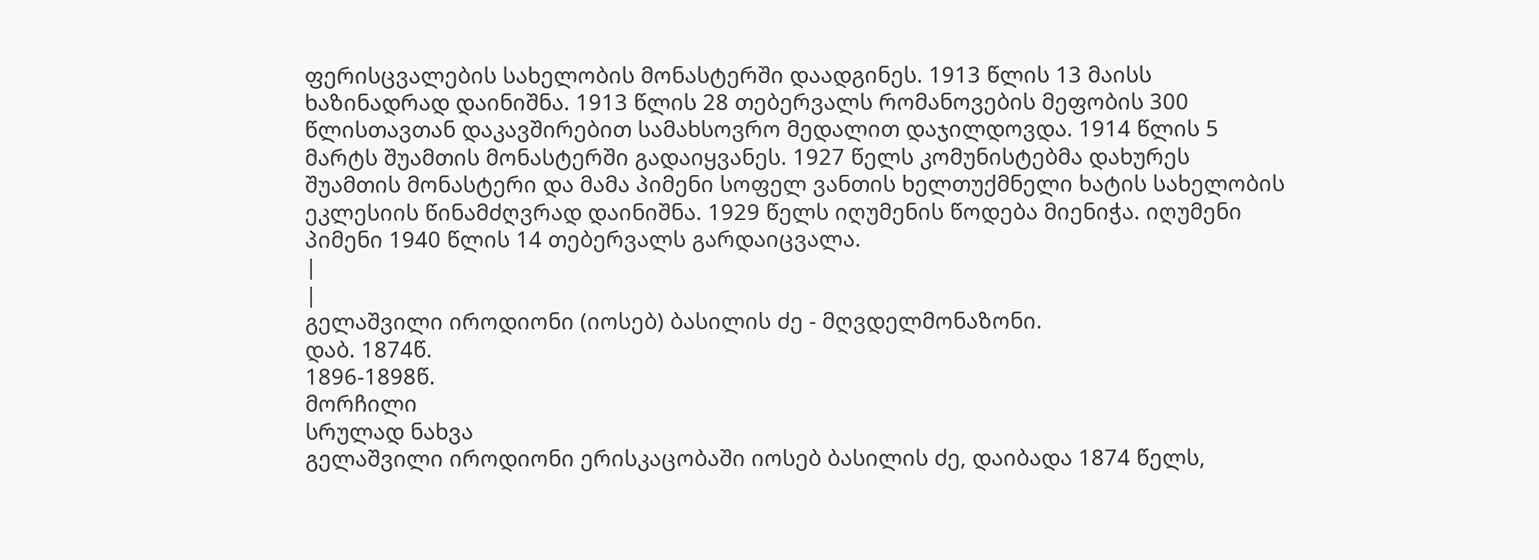ფერისცვალების სახელობის მონასტერში დაადგინეს. 1913 წლის 13 მაისს ხაზინადრად დაინიშნა. 1913 წლის 28 თებერვალს რომანოვების მეფობის 300 წლისთავთან დაკავშირებით სამახსოვრო მედალით დაჯილდოვდა. 1914 წლის 5 მარტს შუამთის მონასტერში გადაიყვანეს. 1927 წელს კომუნისტებმა დახურეს შუამთის მონასტერი და მამა პიმენი სოფელ ვანთის ხელთუქმნელი ხატის სახელობის ეკლესიის წინამძღვრად დაინიშნა. 1929 წელს იღუმენის წოდება მიენიჭა. იღუმენი პიმენი 1940 წლის 14 თებერვალს გარდაიცვალა.
|
|
გელაშვილი იროდიონი (იოსებ) ბასილის ძე - მღვდელმონაზონი.
დაბ. 1874წ.
1896-1898წ.
მორჩილი
სრულად ნახვა
გელაშვილი იროდიონი ერისკაცობაში იოსებ ბასილის ძე, დაიბადა 1874 წელს,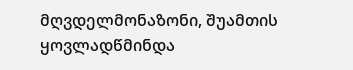მღვდელმონაზონი, შუამთის ყოვლადწმინდა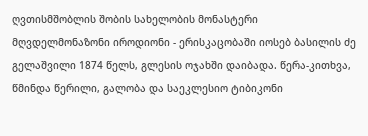ღვთისმშობლის შობის სახელობის მონასტერი
მღვდელმონაზონი იროდიონი - ერისკაცობაში იოსებ ბასილის ძე გელაშვილი 1874 წელს, გლესის ოჯახში დაიბადა. წერა-კითხვა, წმინდა წერილი, გალობა და საეკლესიო ტიბიკონი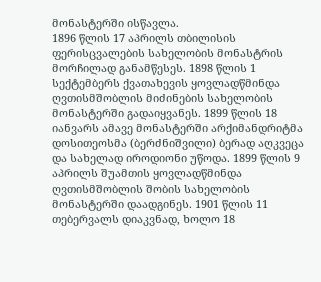მონასტერში ისწავლა.
1896 წლის 17 აპრილს თბილისის ფერისცვალების სახელობის მონასტრის მორჩილად განამწესეს. 1898 წლის 1 სექტემბერს ქვათახევის ყოვლადწმინდა ღვთისმშობლის მიძინების სახელობის მონასტერში გადაიყვანეს. 1899 წლის 18 იანვარს ამავე მონასტერში არქიმანდრიტმა დოსითეოსმა (ბერძნიშვილი) ბერად აღკვეცა და სახელად იროდიონი უწოდა. 1899 წლის 9 აპრილს შუამთის ყოვლადწმინდა ღვთისმშობლის შობის სახელობის მონასტერში დაადგინეს. 1901 წლის 11 თებერვალს დიაკვნად, ხოლო 18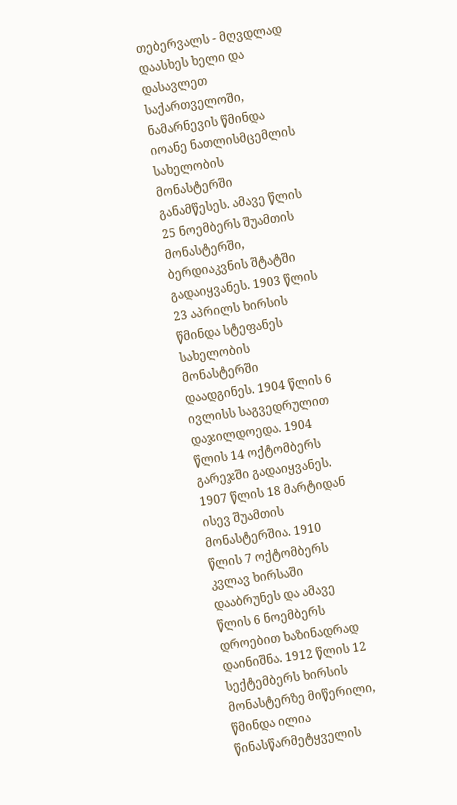თებერვალს - მღვდლად დაასხეს ხელი და დასავლეთ საქართველოში, ნამარნევის წმინდა იოანე ნათლისმცემლის სახელობის მონასტერში განამწესეს. ამავე წლის 25 ნოემბერს შუამთის მონასტერში, ბერდიაკვნის შტატში გადაიყვანეს. 1903 წლის 23 აპრილს ხირსის წმინდა სტეფანეს სახელობის მონასტერში დაადგინეს. 1904 წლის 6 ივლისს საგვედრულით დაჯილდოედა. 1904 წლის 14 ოქტომბერს გარეჯში გადაიყვანეს. 1907 წლის 18 მარტიდან ისევ შუამთის მონასტერშია. 1910 წლის 7 ოქტომბერს კვლავ ხირსაში დააბრუნეს და ამავე წლის 6 ნოემბერს დროებით ხაზინადრად დაინიშნა. 1912 წლის 12 სექტემბერს ხირსის მონასტერზე მიწერილი, წმინდა ილია წინასწარმეტყველის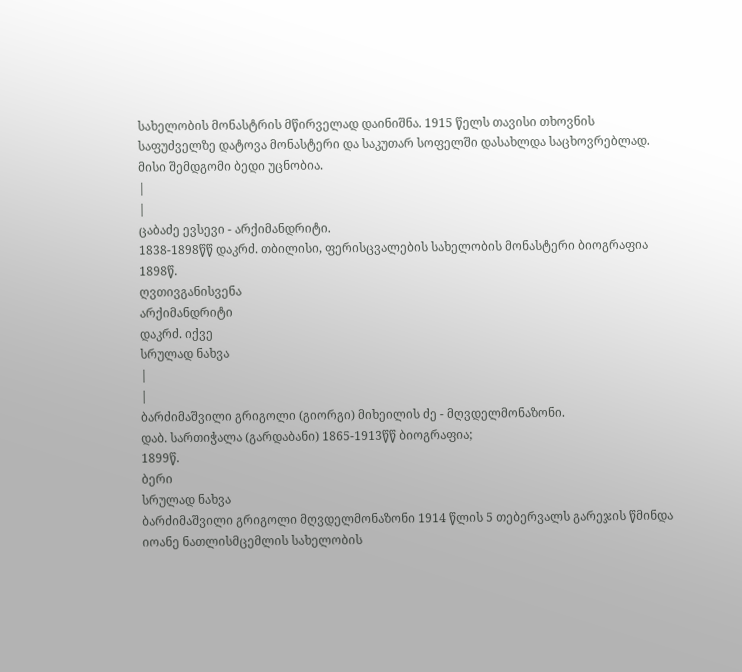სახელობის მონასტრის მწირველად დაინიშნა. 1915 წელს თავისი თხოვნის საფუძველზე დატოვა მონასტერი და საკუთარ სოფელში დასახლდა საცხოვრებლად. მისი შემდგომი ბედი უცნობია.
|
|
ცაბაძე ევსევი - არქიმანდრიტი.
1838-1898წწ დაკრძ. თბილისი, ფერისცვალების სახელობის მონასტერი ბიოგრაფია
1898წ.
ღვთივგანისვენა
არქიმანდრიტი
დაკრძ. იქვე
სრულად ნახვა
|
|
ბარძიმაშვილი გრიგოლი (გიორგი) მიხეილის ძე - მღვდელმონაზონი.
დაბ. სართიჭალა (გარდაბანი) 1865-1913წწ ბიოგრაფია;
1899წ.
ბერი
სრულად ნახვა
ბარძიმაშვილი გრიგოლი მღვდელმონაზონი 1914 წლის 5 თებერვალს გარეჯის წმინდა იოანე ნათლისმცემლის სახელობის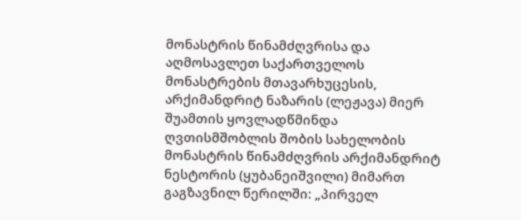მონასტრის წინამძღვრისა და აღმოსავლეთ საქართველოს მონასტრების მთავარხუცესის, არქიმანდრიტ ნაზარის (ლეჟავა) მიერ შუამთის ყოვლადწმინდა ღვთისმშობლის შობის სახელობის მონასტრის წინამძღვრის არქიმანდრიტ ნესტორის (ყუბანეიშვილი) მიმართ გაგზავნილ წერილში: „პირველ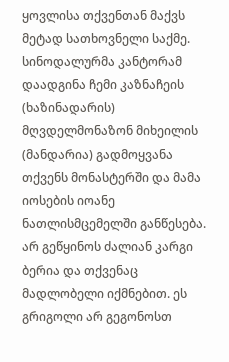ყოვლისა თქვენთან მაქვს მეტად სათხოვნელი საქმე. სინოდალურმა კანტორამ დაადგინა ჩემი კაზნაჩეის (ხაზინადარის) მღვდელმონაზონ მიხეილის (მანდარია) გადმოყვანა თქვენს მონასტერში და მამა იოსების იოანე ნათლისმცემელში განწესება. არ გეწყინოს ძალიან კარგი ბერია და თქვენაც მადლობელი იქმნებით. ეს გრიგოლი არ გეგონოსთ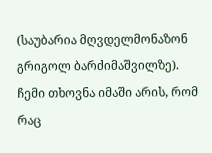(საუბარია მღვდელმონაზონ გრიგოლ ბარძიმაშვილზე). ჩემი თხოვნა იმაში არის, რომ რაც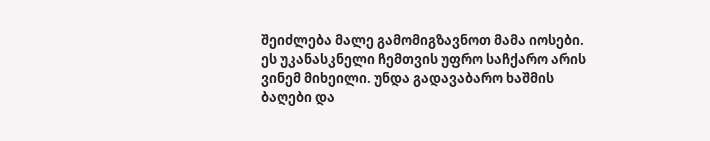შეიძლება მალე გამომიგზავნოთ მამა იოსები. ეს უკანასკნელი ჩემთვის უფრო საჩქარო არის ვინემ მიხეილი. უნდა გადავაბარო ხაშმის ბაღები და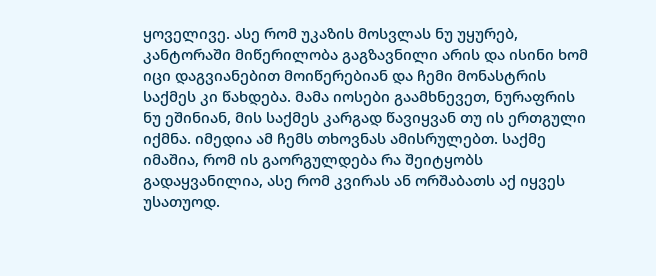ყოველივე. ასე რომ უკაზის მოსვლას ნუ უყურებ, კანტორაში მიწერილობა გაგზავნილი არის და ისინი ხომ იცი დაგვიანებით მოიწერებიან და ჩემი მონასტრის საქმეს კი წახდება. მამა იოსები გაამხნევეთ, ნურაფრის ნუ ეშინიან, მის საქმეს კარგად წავიყვან თუ ის ერთგული იქმნა. იმედია ამ ჩემს თხოვნას ამისრულებთ. საქმე იმაშია, რომ ის გაორგულდება რა შეიტყობს გადაყვანილია, ასე რომ კვირას ან ორშაბათს აქ იყვეს უსათუოდ.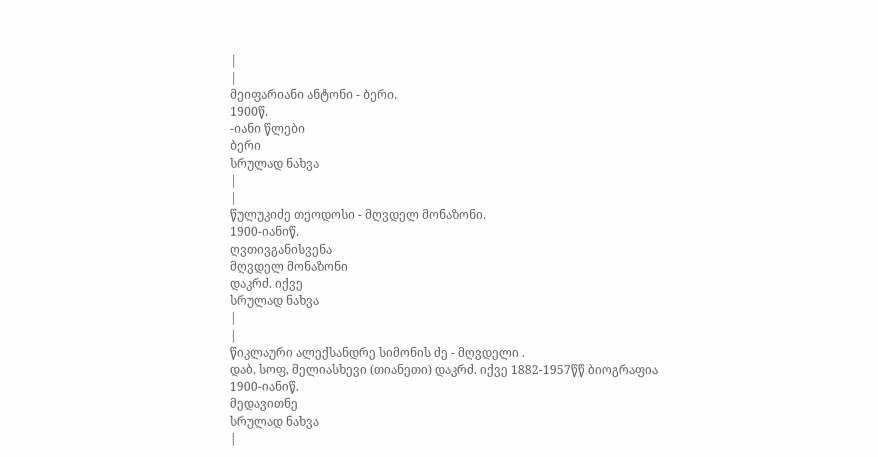|
|
მეიფარიანი ანტონი - ბერი.
1900წ.
-იანი წლები
ბერი
სრულად ნახვა
|
|
წულუკიძე თეოდოსი - მღვდელ მონაზონი.
1900-იანიწ.
ღვთივგანისვენა
მღვდელ მონაზონი
დაკრძ. იქვე
სრულად ნახვა
|
|
წიკლაური ალექსანდრე სიმონის ძე - მღვდელი .
დაბ. სოფ, მელიასხევი (თიანეთი) დაკრძ. იქვე 1882-1957წწ ბიოგრაფია
1900-იანიწ.
მედავითნე
სრულად ნახვა
|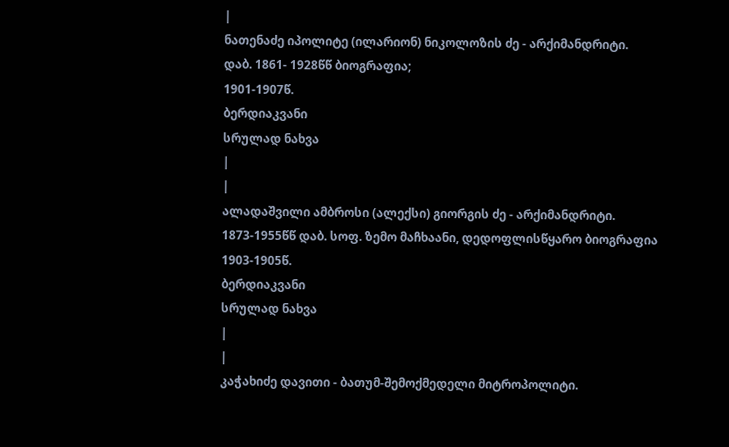|
ნათენაძე იპოლიტე (ილარიონ) ნიკოლოზის ძე - არქიმანდრიტი.
დაბ. 1861- 1928წწ ბიოგრაფია;
1901-1907წ.
ბერდიაკვანი
სრულად ნახვა
|
|
ალადაშვილი ამბროსი (ალექსი) გიორგის ძე - არქიმანდრიტი.
1873-1955წწ დაბ. სოფ. ზემო მაჩხაანი, დედოფლისწყარო ბიოგრაფია
1903-1905წ.
ბერდიაკვანი
სრულად ნახვა
|
|
კაჭახიძე დავითი - ბათუმ-შემოქმედელი მიტროპოლიტი.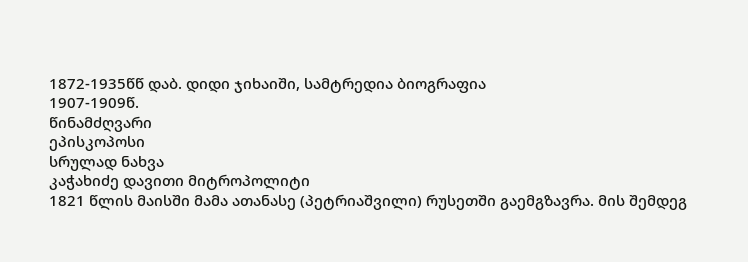1872-1935წწ დაბ. დიდი ჯიხაიში, სამტრედია ბიოგრაფია
1907-1909წ.
წინამძღვარი
ეპისკოპოსი
სრულად ნახვა
კაჭახიძე დავითი მიტროპოლიტი
1821 წლის მაისში მამა ათანასე (პეტრიაშვილი) რუსეთში გაემგზავრა. მის შემდეგ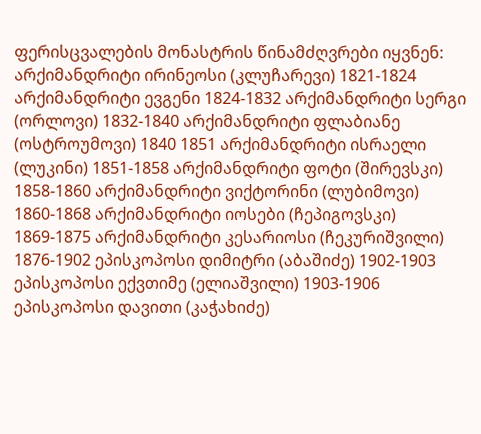ფერისცვალების მონასტრის წინამძღვრები იყვნენ: არქიმანდრიტი ირინეოსი (კლუჩარევი) 1821-1824 არქიმანდრიტი ევგენი 1824-1832 არქიმანდრიტი სერგი (ორლოვი) 1832-1840 არქიმანდრიტი ფლაბიანე (ოსტროუმოვი) 1840 1851 არქიმანდრიტი ისრაელი (ლუკინი) 1851-1858 არქიმანდრიტი ფოტი (შირევსკი) 1858-1860 არქიმანდრიტი ვიქტორინი (ლუბიმოვი) 1860-1868 არქიმანდრიტი იოსები (ჩეპიგოვსკი) 1869-1875 არქიმანდრიტი კესარიოსი (ჩეკურიშვილი) 1876-1902 ეპისკოპოსი დიმიტრი (აბაშიძე) 1902-1903 ეპისკოპოსი ექვთიმე (ელიაშვილი) 1903-1906 ეპისკოპოსი დავითი (კაჭახიძე)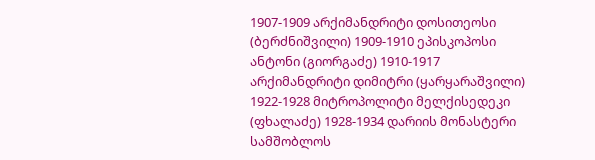1907-1909 არქიმანდრიტი დოსითეოსი (ბერძნიშვილი) 1909-1910 ეპისკოპოსი ანტონი (გიორგაძე) 1910-1917 არქიმანდრიტი დიმიტრი (ყარყარაშვილი) 1922-1928 მიტროპოლიტი მელქისედეკი (ფხალაძე) 1928-1934 დარიის მონასტერი სამშობლოს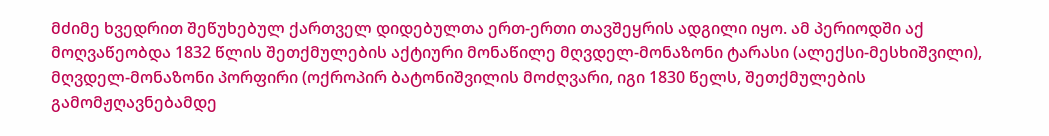მძიმე ხვედრით შეწუხებულ ქართველ დიდებულთა ერთ-ერთი თავშეყრის ადგილი იყო. ამ პერიოდში აქ მოღვაწეობდა 1832 წლის შეთქმულების აქტიური მონაწილე მღვდელ-მონაზონი ტარასი (ალექსი-მესხიშვილი), მღვდელ-მონაზონი პორფირი (ოქროპირ ბატონიშვილის მოძღვარი, იგი 1830 წელს, შეთქმულების გამომჟღავნებამდე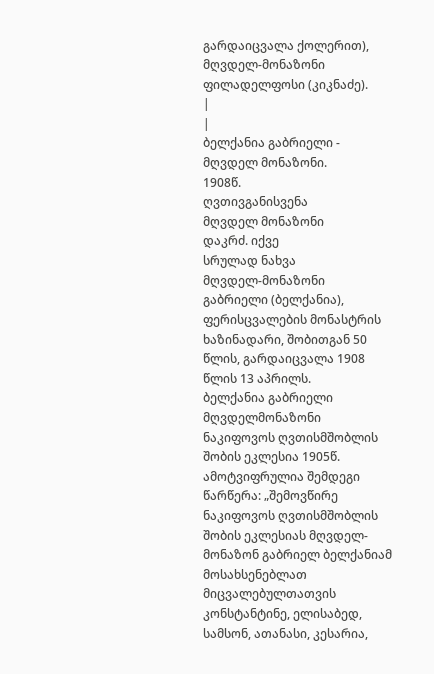გარდაიცვალა ქოლერით), მღვდელ-მონაზონი ფილადელფოსი (კიკნაძე).
|
|
ბელქანია გაბრიელი - მღვდელ მონაზონი.
1908წ.
ღვთივგანისვენა
მღვდელ მონაზონი
დაკრძ. იქვე
სრულად ნახვა
მღვდელ-მონაზონი გაბრიელი (ბელქანია), ფერისცვალების მონასტრის ხაზინადარი, შობითგან 50 წლის, გარდაიცვალა 1908 წლის 13 აპრილს.
ბელქანია გაბრიელი მღვდელმონაზონი ნაკიფოვოს ღვთისმშობლის შობის ეკლესია 1905წ. ამოტვიფრულია შემდეგი წარწერა: „შემოვწირე ნაკიფოვოს ღვთისმშობლის შობის ეკლესიას მღვდელ-მონაზონ გაბრიელ ბელქანიამ მოსახსენებლათ მიცვალებულთათვის კონსტანტინე, ელისაბედ, სამსონ, ათანასი, კესარია,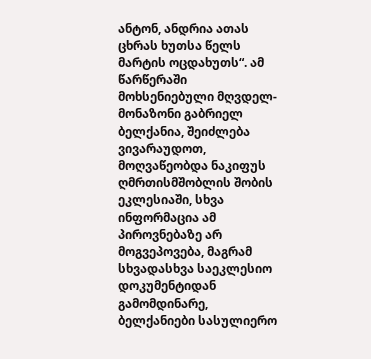ანტონ, ანდრია ათას ცხრას ხუთსა წელს მარტის ოცდახუთს“. ამ წარწერაში მოხსენიებული მღვდელ-მონაზონი გაბრიელ ბელქანია, შეიძლება ვივარაუდოთ, მოღვაწეობდა ნაკიფუს ღმრთისმშობლის შობის ეკლესიაში, სხვა ინფორმაცია ამ პიროვნებაზე არ მოგვეპოვება, მაგრამ სხვადასხვა საეკლესიო დოკუმენტიდან გამომდინარე, ბელქანიები სასულიერო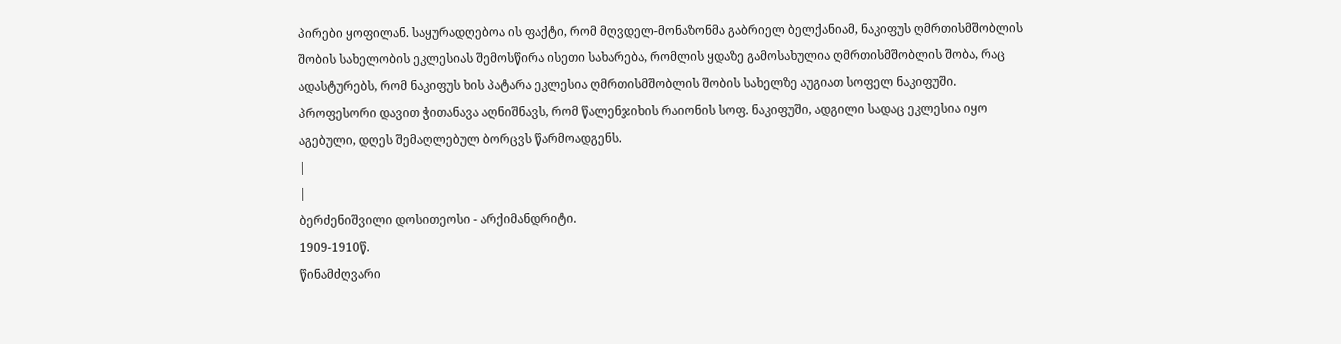პირები ყოფილან. საყურადღებოა ის ფაქტი, რომ მღვდელ-მონაზონმა გაბრიელ ბელქანიამ, ნაკიფუს ღმრთისმშობლის შობის სახელობის ეკლესიას შემოსწირა ისეთი სახარება, რომლის ყდაზე გამოსახულია ღმრთისმშობლის შობა, რაც ადასტურებს, რომ ნაკიფუს ხის პატარა ეკლესია ღმრთისმშობლის შობის სახელზე აუგიათ სოფელ ნაკიფუში. პროფესორი დავით ჭითანავა აღნიშნავს, რომ წალენჯიხის რაიონის სოფ. ნაკიფუში, ადგილი სადაც ეკლესია იყო აგებული, დღეს შემაღლებულ ბორცვს წარმოადგენს.
|
|
ბერძენიშვილი დოსითეოსი - არქიმანდრიტი.
1909-1910წ.
წინამძღვარი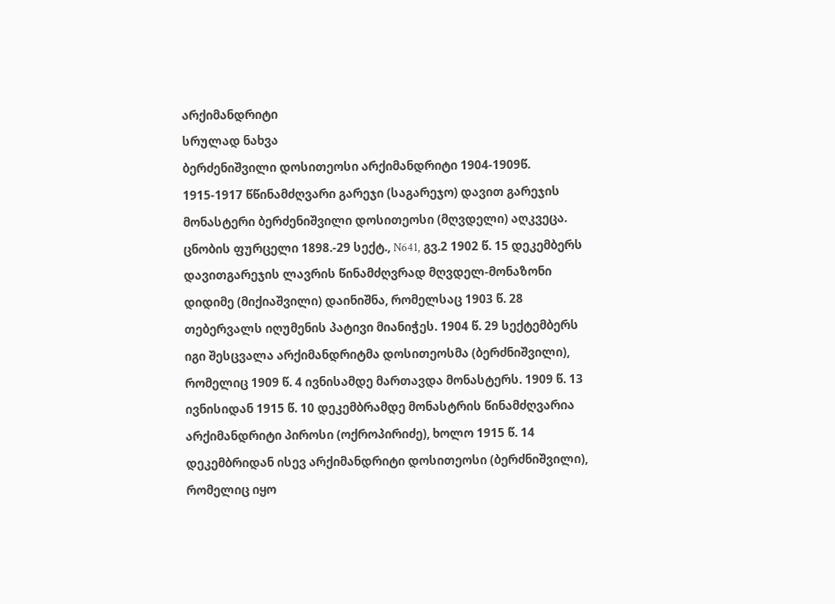არქიმანდრიტი
სრულად ნახვა
ბერძენიშვილი დოსითეოსი არქიმანდრიტი 1904-1909წ. 1915-1917 წწინამძღვარი გარეჯი (საგარეჯო) დავით გარეჯის მონასტერი ბერძენიშვილი დოსითეოსი (მღვდელი) აღკვეცა. ცნობის ფურცელი 1898.-29 სექტ., N641, გვ.2 1902 წ. 15 დეკემბერს დავითგარეჯის ლავრის წინამძღვრად მღვდელ-მონაზონი დიდიმე (მიქიაშვილი) დაინიშნა, რომელსაც 1903 წ. 28 თებერვალს იღუმენის პატივი მიანიჭეს. 1904 წ. 29 სექტემბერს იგი შესცვალა არქიმანდრიტმა დოსითეოსმა (ბერძნიშვილი), რომელიც 1909 წ. 4 ივნისამდე მართავდა მონასტერს. 1909 წ. 13 ივნისიდან 1915 წ. 10 დეკემბრამდე მონასტრის წინამძღვარია არქიმანდრიტი პიროსი (ოქროპირიძე), ხოლო 1915 წ. 14 დეკემბრიდან ისევ არქიმანდრიტი დოსითეოსი (ბერძნიშვილი), რომელიც იყო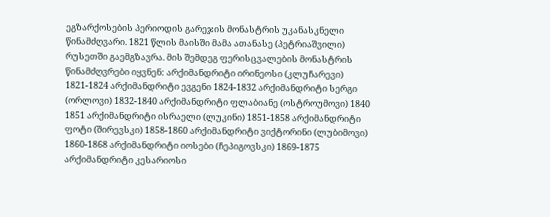ეგზარქოსების პერიოდის გარეჯის მონასტრის უკანასკნელი წინამძღვარი. 1821 წლის მაისში მამა ათანასე (პეტრიაშვილი) რუსეთში გაემგზავრა. მის შემდეგ ფერისცვალების მონასტრის წინამძღვრები იყვნენ: არქიმანდრიტი ირინეოსი (კლუჩარევი) 1821-1824 არქიმანდრიტი ევგენი 1824-1832 არქიმანდრიტი სერგი (ორლოვი) 1832-1840 არქიმანდრიტი ფლაბიანე (ოსტროუმოვი) 1840 1851 არქიმანდრიტი ისრაელი (ლუკინი) 1851-1858 არქიმანდრიტი ფოტი (შირევსკი) 1858-1860 არქიმანდრიტი ვიქტორინი (ლუბიმოვი) 1860-1868 არქიმანდრიტი იოსები (ჩეპიგოვსკი) 1869-1875 არქიმანდრიტი კესარიოსი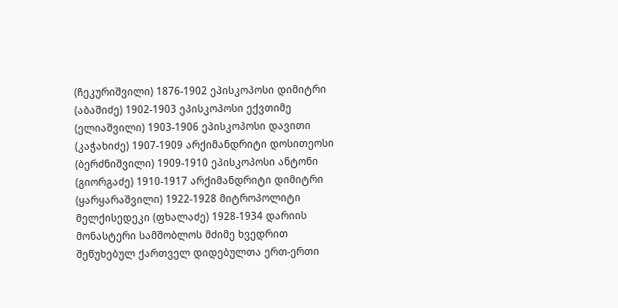(ჩეკურიშვილი) 1876-1902 ეპისკოპოსი დიმიტრი (აბაშიძე) 1902-1903 ეპისკოპოსი ექვთიმე (ელიაშვილი) 1903-1906 ეპისკოპოსი დავითი (კაჭახიძე) 1907-1909 არქიმანდრიტი დოსითეოსი (ბერძნიშვილი) 1909-1910 ეპისკოპოსი ანტონი (გიორგაძე) 1910-1917 არქიმანდრიტი დიმიტრი (ყარყარაშვილი) 1922-1928 მიტროპოლიტი მელქისედეკი (ფხალაძე) 1928-1934 დარიის მონასტერი სამშობლოს მძიმე ხვედრით შეწუხებულ ქართველ დიდებულთა ერთ-ერთი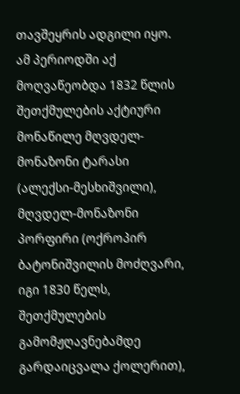თავშეყრის ადგილი იყო. ამ პერიოდში აქ მოღვაწეობდა 1832 წლის შეთქმულების აქტიური მონაწილე მღვდელ-მონაზონი ტარასი (ალექსი-მესხიშვილი), მღვდელ-მონაზონი პორფირი (ოქროპირ ბატონიშვილის მოძღვარი, იგი 1830 წელს, შეთქმულების გამომჟღავნებამდე გარდაიცვალა ქოლერით),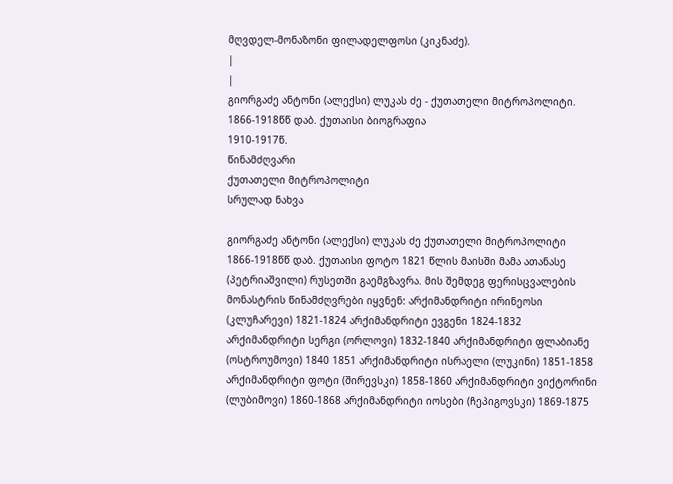მღვდელ-მონაზონი ფილადელფოსი (კიკნაძე).
|
|
გიორგაძე ანტონი (ალექსი) ლუკას ძე - ქუთათელი მიტროპოლიტი.
1866-1918წწ დაბ. ქუთაისი ბიოგრაფია
1910-1917წ.
წინამძღვარი
ქუთათელი მიტროპოლიტი
სრულად ნახვა

გიორგაძე ანტონი (ალექსი) ლუკას ძე ქუთათელი მიტროპოლიტი 1866-1918წწ დაბ. ქუთაისი ფოტო 1821 წლის მაისში მამა ათანასე (პეტრიაშვილი) რუსეთში გაემგზავრა. მის შემდეგ ფერისცვალების მონასტრის წინამძღვრები იყვნენ: არქიმანდრიტი ირინეოსი (კლუჩარევი) 1821-1824 არქიმანდრიტი ევგენი 1824-1832 არქიმანდრიტი სერგი (ორლოვი) 1832-1840 არქიმანდრიტი ფლაბიანე (ოსტროუმოვი) 1840 1851 არქიმანდრიტი ისრაელი (ლუკინი) 1851-1858 არქიმანდრიტი ფოტი (შირევსკი) 1858-1860 არქიმანდრიტი ვიქტორინი (ლუბიმოვი) 1860-1868 არქიმანდრიტი იოსები (ჩეპიგოვსკი) 1869-1875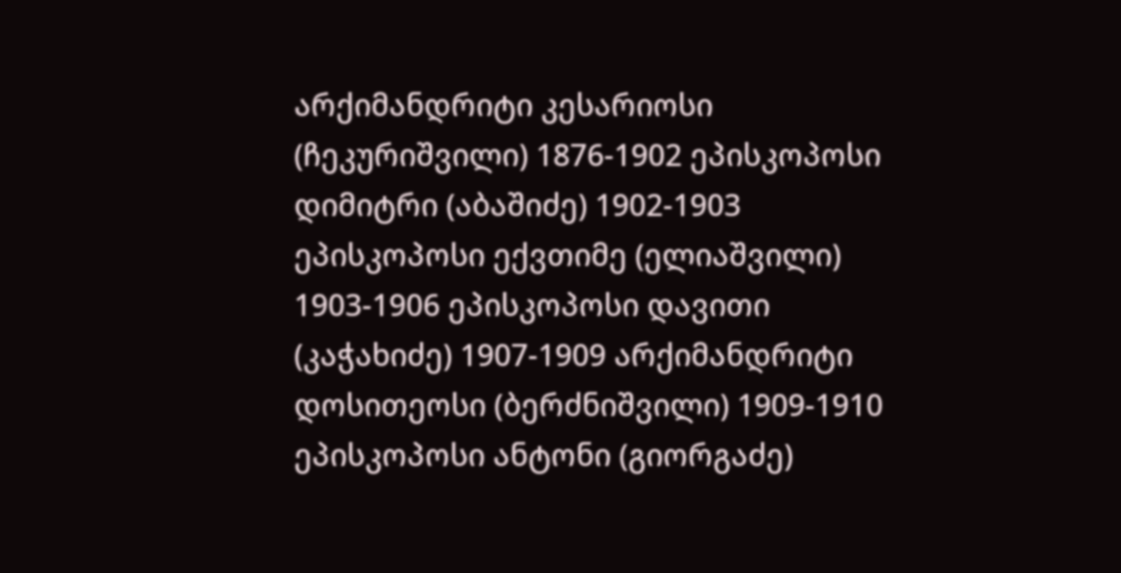არქიმანდრიტი კესარიოსი (ჩეკურიშვილი) 1876-1902 ეპისკოპოსი დიმიტრი (აბაშიძე) 1902-1903 ეპისკოპოსი ექვთიმე (ელიაშვილი) 1903-1906 ეპისკოპოსი დავითი (კაჭახიძე) 1907-1909 არქიმანდრიტი დოსითეოსი (ბერძნიშვილი) 1909-1910 ეპისკოპოსი ანტონი (გიორგაძე)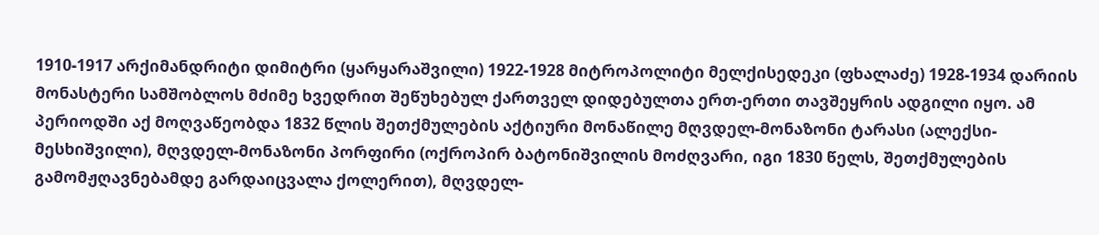1910-1917 არქიმანდრიტი დიმიტრი (ყარყარაშვილი) 1922-1928 მიტროპოლიტი მელქისედეკი (ფხალაძე) 1928-1934 დარიის მონასტერი სამშობლოს მძიმე ხვედრით შეწუხებულ ქართველ დიდებულთა ერთ-ერთი თავშეყრის ადგილი იყო. ამ პერიოდში აქ მოღვაწეობდა 1832 წლის შეთქმულების აქტიური მონაწილე მღვდელ-მონაზონი ტარასი (ალექსი-მესხიშვილი), მღვდელ-მონაზონი პორფირი (ოქროპირ ბატონიშვილის მოძღვარი, იგი 1830 წელს, შეთქმულების გამომჟღავნებამდე გარდაიცვალა ქოლერით), მღვდელ-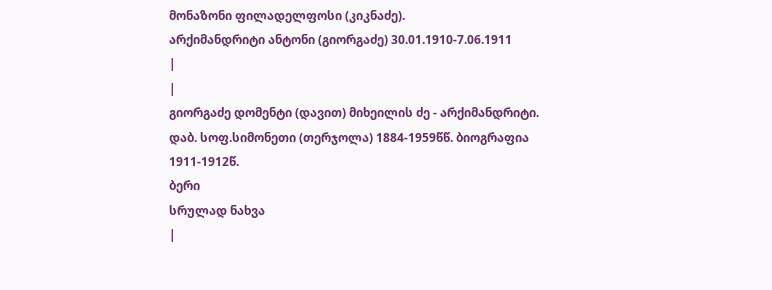მონაზონი ფილადელფოსი (კიკნაძე).
არქიმანდრიტი ანტონი (გიორგაძე) 30.01.1910-7.06.1911
|
|
გიორგაძე დომენტი (დავით) მიხეილის ძე - არქიმანდრიტი.
დაბ. სოფ.სიმონეთი (თერჯოლა) 1884-1959წწ. ბიოგრაფია
1911-1912წ.
ბერი
სრულად ნახვა
|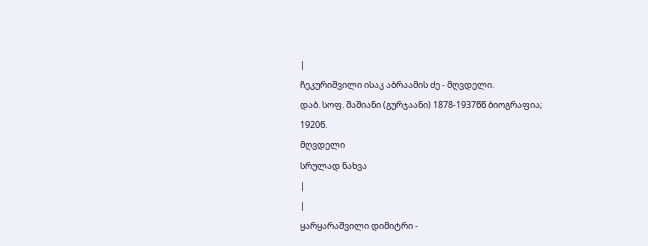|
ჩეკურიშვილი ისაკ აბრაამის ძე - მღვდელი.
დაბ. სოფ. შაშიანი (გურჯაანი) 1878-1937წწ ბიოგრაფია;
1920წ.
მღვდელი
სრულად ნახვა
|
|
ყარყარაშვილი დიმიტრი -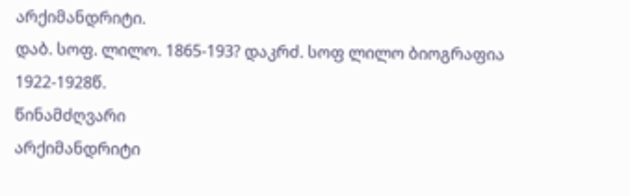არქიმანდრიტი.
დაბ. სოფ. ლილო. 1865-193? დაკრძ. სოფ ლილო ბიოგრაფია
1922-1928წ.
წინამძღვარი
არქიმანდრიტი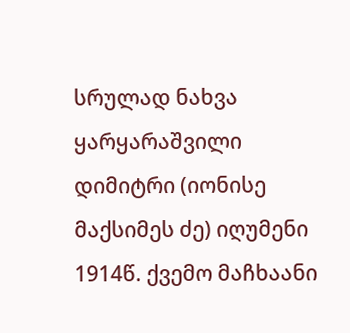სრულად ნახვა
ყარყარაშვილი დიმიტრი (იონისე მაქსიმეს ძე) იღუმენი 1914წ. ქვემო მაჩხაანი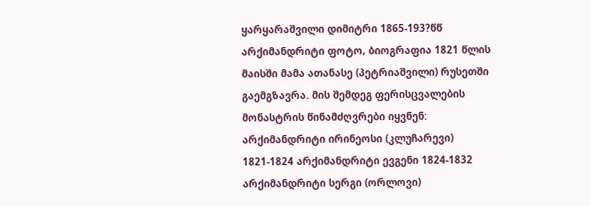ყარყარაშვილი დიმიტრი 1865-193?წწ არქიმანდრიტი ფოტო, ბიოგრაფია 1821 წლის მაისში მამა ათანასე (პეტრიაშვილი) რუსეთში გაემგზავრა. მის შემდეგ ფერისცვალების მონასტრის წინამძღვრები იყვნენ: არქიმანდრიტი ირინეოსი (კლუჩარევი) 1821-1824 არქიმანდრიტი ევგენი 1824-1832 არქიმანდრიტი სერგი (ორლოვი)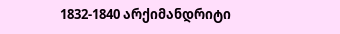1832-1840 არქიმანდრიტი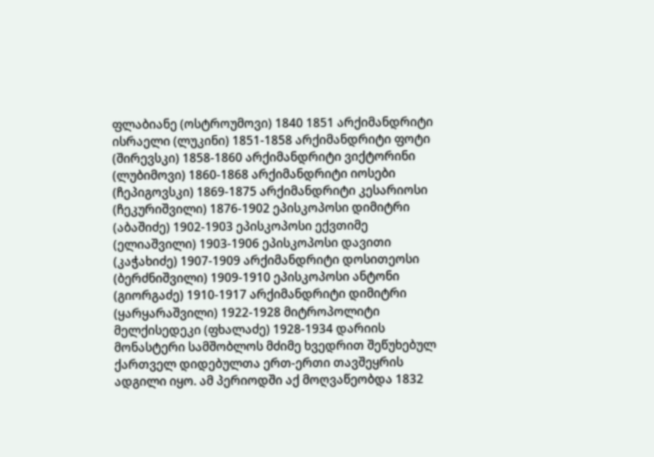ფლაბიანე (ოსტროუმოვი) 1840 1851 არქიმანდრიტი ისრაელი (ლუკინი) 1851-1858 არქიმანდრიტი ფოტი (შირევსკი) 1858-1860 არქიმანდრიტი ვიქტორინი (ლუბიმოვი) 1860-1868 არქიმანდრიტი იოსები (ჩეპიგოვსკი) 1869-1875 არქიმანდრიტი კესარიოსი (ჩეკურიშვილი) 1876-1902 ეპისკოპოსი დიმიტრი (აბაშიძე) 1902-1903 ეპისკოპოსი ექვთიმე (ელიაშვილი) 1903-1906 ეპისკოპოსი დავითი (კაჭახიძე) 1907-1909 არქიმანდრიტი დოსითეოსი (ბერძნიშვილი) 1909-1910 ეპისკოპოსი ანტონი (გიორგაძე) 1910-1917 არქიმანდრიტი დიმიტრი (ყარყარაშვილი) 1922-1928 მიტროპოლიტი მელქისედეკი (ფხალაძე) 1928-1934 დარიის მონასტერი სამშობლოს მძიმე ხვედრით შეწუხებულ ქართველ დიდებულთა ერთ-ერთი თავშეყრის ადგილი იყო. ამ პერიოდში აქ მოღვაწეობდა 1832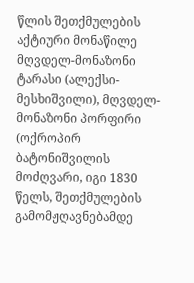წლის შეთქმულების აქტიური მონაწილე მღვდელ-მონაზონი ტარასი (ალექსი-მესხიშვილი), მღვდელ-მონაზონი პორფირი (ოქროპირ ბატონიშვილის მოძღვარი, იგი 1830 წელს, შეთქმულების გამომჟღავნებამდე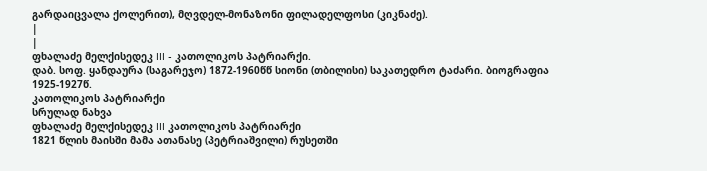გარდაიცვალა ქოლერით), მღვდელ-მონაზონი ფილადელფოსი (კიკნაძე).
|
|
ფხალაძე მელქისედეკ III - კათოლიკოს პატრიარქი.
დაბ. სოფ. ყანდაურა (საგარეჯო) 1872-1960წწ სიონი (თბილისი) საკათედრო ტაძარი. ბიოგრაფია
1925-1927წ.
კათოლიკოს პატრიარქი
სრულად ნახვა
ფხალაძე მელქისედეკ III კათოლიკოს პატრიარქი
1821 წლის მაისში მამა ათანასე (პეტრიაშვილი) რუსეთში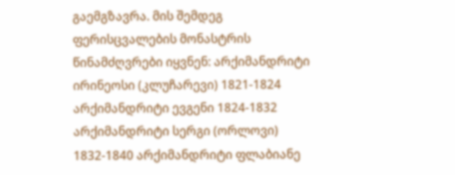გაემგზავრა. მის შემდეგ ფერისცვალების მონასტრის წინამძღვრები იყვნენ: არქიმანდრიტი ირინეოსი (კლუჩარევი) 1821-1824 არქიმანდრიტი ევგენი 1824-1832 არქიმანდრიტი სერგი (ორლოვი) 1832-1840 არქიმანდრიტი ფლაბიანე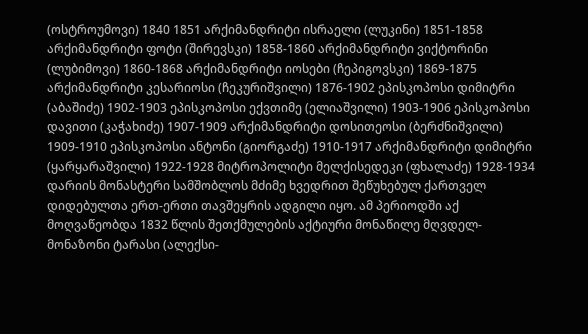(ოსტროუმოვი) 1840 1851 არქიმანდრიტი ისრაელი (ლუკინი) 1851-1858 არქიმანდრიტი ფოტი (შირევსკი) 1858-1860 არქიმანდრიტი ვიქტორინი (ლუბიმოვი) 1860-1868 არქიმანდრიტი იოსები (ჩეპიგოვსკი) 1869-1875 არქიმანდრიტი კესარიოსი (ჩეკურიშვილი) 1876-1902 ეპისკოპოსი დიმიტრი (აბაშიძე) 1902-1903 ეპისკოპოსი ექვთიმე (ელიაშვილი) 1903-1906 ეპისკოპოსი დავითი (კაჭახიძე) 1907-1909 არქიმანდრიტი დოსითეოსი (ბერძნიშვილი) 1909-1910 ეპისკოპოსი ანტონი (გიორგაძე) 1910-1917 არქიმანდრიტი დიმიტრი (ყარყარაშვილი) 1922-1928 მიტროპოლიტი მელქისედეკი (ფხალაძე) 1928-1934 დარიის მონასტერი სამშობლოს მძიმე ხვედრით შეწუხებულ ქართველ დიდებულთა ერთ-ერთი თავშეყრის ადგილი იყო. ამ პერიოდში აქ მოღვაწეობდა 1832 წლის შეთქმულების აქტიური მონაწილე მღვდელ-მონაზონი ტარასი (ალექსი-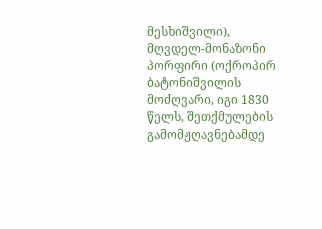მესხიშვილი), მღვდელ-მონაზონი პორფირი (ოქროპირ ბატონიშვილის მოძღვარი, იგი 1830 წელს, შეთქმულების გამომჟღავნებამდე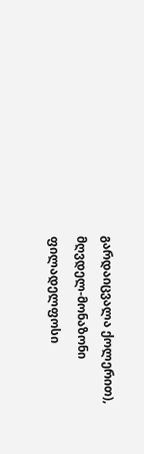გარდაიცვალა ქოლერით), მღვდელ-მონაზონი ფილადელფოსი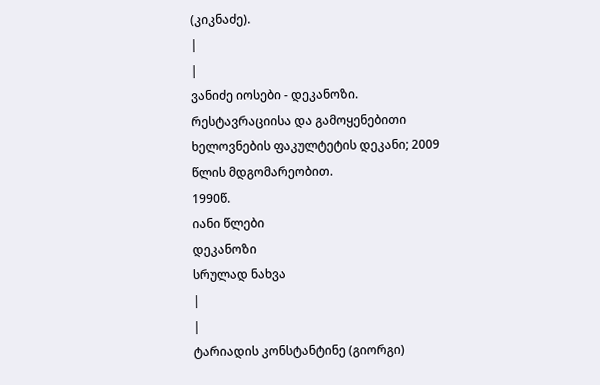(კიკნაძე).
|
|
ვანიძე იოსები - დეკანოზი.
რესტავრაციისა და გამოყენებითი ხელოვნების ფაკულტეტის დეკანი; 2009 წლის მდგომარეობით.
1990წ.
იანი წლები
დეკანოზი
სრულად ნახვა
|
|
ტარიადის კონსტანტინე (გიორგი)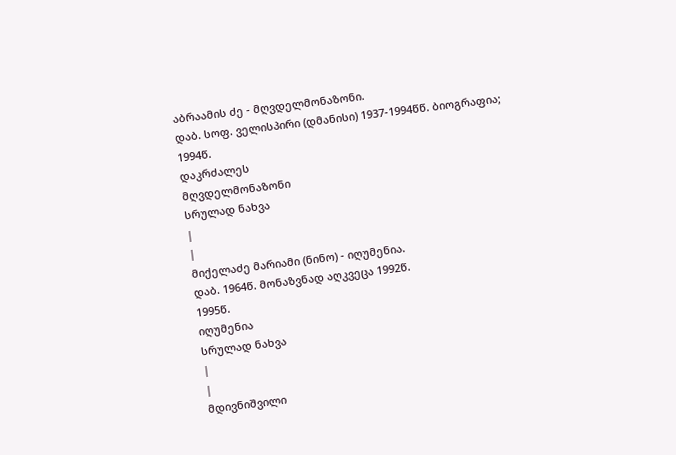აბრაამის ძე - მღვდელმონაზონი.
დაბ. სოფ. ველისპირი (დმანისი) 1937-1994წწ. ბიოგრაფია;
1994წ.
დაკრძალეს
მღვდელმონაზონი
სრულად ნახვა
|
|
მიქელაძე მარიამი (ნინო) - იღუმენია.
დაბ. 1964წ. მონაზვნად აღკვეცა 1992წ.
1995წ.
იღუმენია
სრულად ნახვა
|
|
მდივნიშვილი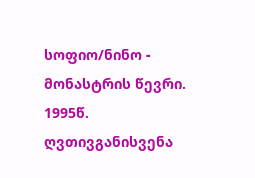სოფიო/ნინო - მონასტრის წევრი.
1995წ.
ღვთივგანისვენა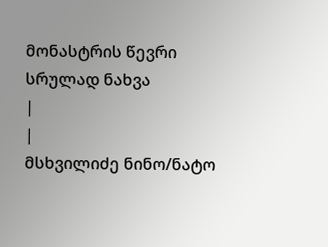მონასტრის წევრი
სრულად ნახვა
|
|
მსხვილიძე ნინო/ნატო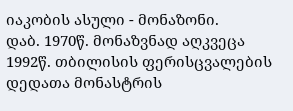იაკობის ასული - მონაზონი.
დაბ. 1970წ. მონაზვნად აღკვეცა 1992წ. თბილისის ფერისცვალების დედათა მონასტრის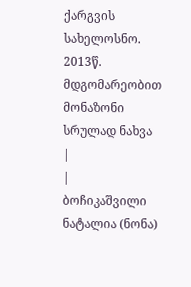ქარგვის სახელოსნო.
2013წ.
მდგომარეობით
მონაზონი
სრულად ნახვა
|
|
ბოჩიკაშვილი ნატალია (ნონა)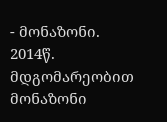- მონაზონი.
2014წ.
მდგომარეობით
მონაზონი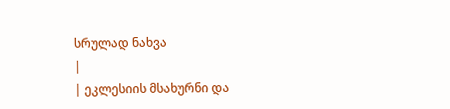სრულად ნახვა
|
| ეკლესიის მსახურნი და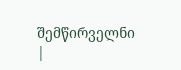შემწირველნი |